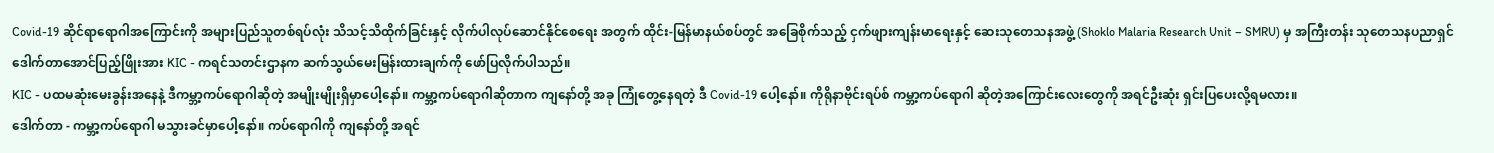Covid-19 ဆိုင်ရာရောဂါအကြောင်းကို အများပြည်သူတစ်ရပ်လုံး သိသင့်သိထိုက်ခြင်းနှင့် လိုက်ပါလုပ်ဆောင်နိုင်စေရေး အတွက် ထိုင်း-မြန်မာနယ်စပ်တွင် အခြေစိုက်သည့် ငှက်ဖျားကျန်းမာရေးနှင့် ဆေးသုတေသနအဖွဲ့ (Shoklo Malaria Research Unit – SMRU) မှ အကြီးတန်း သုတေသနပညာရှင် ဒေါက်တာအောင်ပြည့်ဖြိုးအား KIC - ကရင်သတင်းဌာနက ဆက်သွယ်မေးမြန်းထားချက်ကို ဖော်ပြလိုက်ပါသည်။
KIC - ပထမဆုံးမေးခွန်းအနေနဲ့ ဒီကမ္ဘာ့ကပ်ရောဂါဆိုတဲ့ အမျိုးမျိုးရှိမှာပေါ့နော်။ ကမ္ဘာ့ကပ်ရောဂါဆိုတာက ကျနော်တို့ အခု ကြုံတွေ့နေရတဲ့ ဒီ Covid-19 ပေါ့နော်။ ကိုရိုနာဗိုင်းရပ်စ် ကမ္ဘာ့ကပ်ရောဂါ ဆိုတဲ့အကြောင်းလေးတွေကို အရင်ဦးဆုံး ရှင်းပြပေးလို့ရမလား။
ဒေါက်တာ - ကမ္ဘာ့ကပ်ရောဂါ မသွားခင်မှာပေါ့နော်။ ကပ်ရောဂါကို ကျနော်တို့ အရင်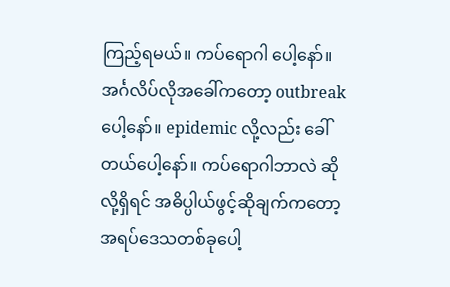ကြည့်ရမယ်။ ကပ်ရောဂါ ပေါ့နော်။ အင်္ဂလိပ်လိုအခေါ်ကတော့ outbreak ပေါ့နော်။ epidemic လို့လည်း ခေါ်တယ်ပေါ့နော်။ ကပ်ရောဂါဘာလဲ ဆိုလို့ရှိရင် အဓိပ္ပါယ်ဖွင့်ဆိုချက်ကတော့ အရပ်ဒေသတစ်ခုပေါ့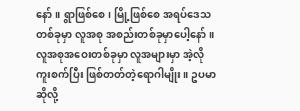နော်။ ရွာဖြစ်စေ၊ မြို့ဖြစ်စေ အရပ်ဒေသတစ်ခုမှာ လူအစု အစည်းတစ်ခုမှာပေါ့နော်။ လူအစုအဝေးတစ်ခုမှာ လူအများမှာ အဲ့လိုကူးစက်ပြီး ဖြစ်တတ်တဲ့ရောဂါမျိုး။ ဥပမာဆိုလို့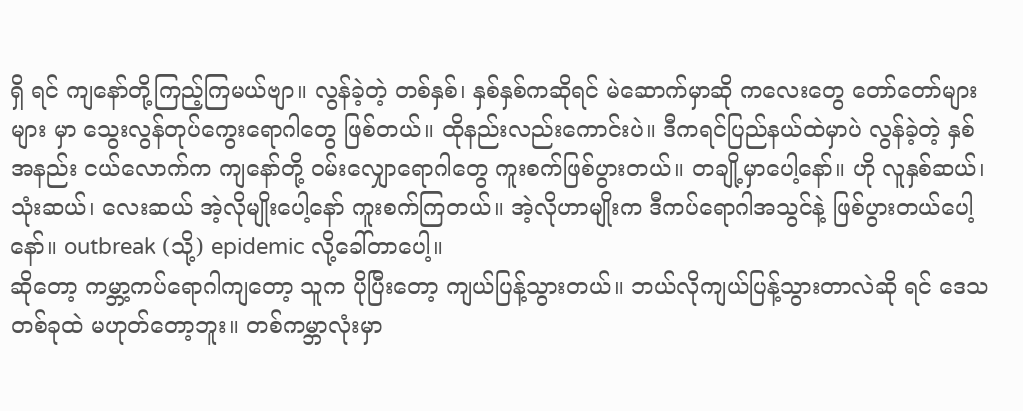ရှိ ရင် ကျနော်တို့ကြည့်ကြမယ်ဗျာ။ လွန်ခဲ့တဲ့ တစ်နှစ်၊ နှစ်နှစ်ကဆိုရင် မဲဆောက်မှာဆို ကလေးတွေ တော်တော်များများ မှာ သွေးလွန်တုပ်ကွေးရောဂါတွေ ဖြစ်တယ်။ ထိုနည်းလည်းကောင်းပဲ။ ဒီကရင်ပြည်နယ်ထဲမှာပဲ လွန်ခဲ့တဲ့ နှစ်အနည်း ငယ်လောက်က ကျနော်တို့ ဝမ်းလျှောရောဂါတွေ ကူးစက်ဖြစ်ပွားတယ်။ တချို့မှာပေါ့နော်။ ဟို လူနှစ်ဆယ်၊ သုံးဆယ်၊ လေးဆယ် အဲ့လိုမျိုးပေါ့နော် ကူးစက်ကြတယ်။ အဲ့လိုဟာမျိုးက ဒီကပ်ရောဂါအသွင်နဲ့ ဖြစ်ပွားတယ်ပေါ့နော်။ outbreak (သို့) epidemic လို့ခေါ်တာပေါ့။
ဆိုတော့ ကမ္ဘာ့ကပ်ရောဂါကျတော့ သူက ပိုပြီးတော့ ကျယ်ပြန့်သွားတယ်။ ဘယ်လိုကျယ်ပြန့်သွားတာလဲဆို ရင် ဒေသတစ်ခုထဲ မဟုတ်တော့ဘူး။ တစ်ကမ္ဘာလုံးမှာ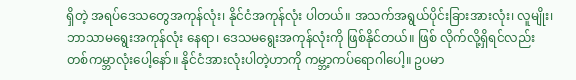ရှိတဲ့ အရပ်ဒေသတွေအကုန်လုံး၊ နိုင်ငံအကုန်လုံး ပါတယ်။ အသက်အရွယ်ပိုင်းခြားအားလုံး၊ လူမျိုး၊ ဘာသာမရွေးအကုန်လုံး နေရာ၊ ဒေသမရွေးအကုန်လုံးကို ဖြစ်နိုင်တယ်။ ဖြစ် လိုက်လို့ရှိရင်လည်း တစ်ကမ္ဘာလုံးပေါ့နော်။ နိုင်ငံအားလုံးပါတဲ့ဟာကို ကမ္ဘာ့ကပ်ရောဂါပေါ့။ ဥပမာ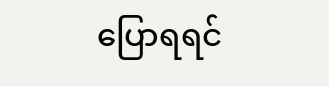ပြောရရင်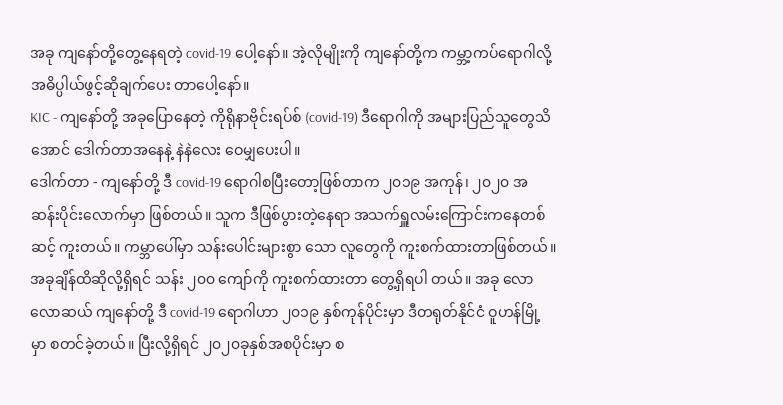အခု ကျနော်တို့တွေ့နေရတဲ့ covid-19 ပေါ့နော်။ အဲ့လိုမျိုးကို ကျနော်တို့က ကမ္ဘာ့ကပ်ရောဂါလို့ အဓိပ္ပါယ်ဖွင့်ဆိုချက်ပေး တာပေါ့နော်။
KIC - ကျနော်တို့ အခုပြောနေတဲ့ ကိုရိုနာဗိုင်းရပ်စ် (covid-19) ဒီရောဂါကို အများပြည်သူတွေသိအောင် ဒေါက်တာအနေနဲ့ နဲနဲလေး ဝေမျှပေးပါ။
ဒေါက်တာ - ကျနော်တို့ ဒီ covid-19 ရောဂါစပြီးတော့ဖြစ်တာက ၂၀၁၉ အကုန်၊ ၂၀၂၀ အဆန်းပိုင်းလောက်မှာ ဖြစ်တယ်။ သူက ဒီဖြစ်ပွားတဲ့နေရာ အသက်ရှူလမ်းကြောင်းကနေတစ်ဆင့် ကူးတယ်။ ကမ္ဘာပေါ်မှာ သန်းပေါင်းများစွာ သော လူတွေကို ကူးစက်ထားတာဖြစ်တယ်။ အခုချိန်ထိဆိုလို့ရှိရင် သန်း ၂၀၀ ကျော်ကို ကူးစက်ထားတာ တွေ့ရှိရပါ တယ်။ အခု လောလောဆယ် ကျနော်တို့ ဒီ covid-19 ရောဂါဟာ ၂၀၁၉ နှစ်ကုန်ပိုင်းမှာ ဒီတရုတ်နိုင်ငံ ဝူဟန်မြို့မှာ စတင်ခဲ့တယ်။ ပြီးလို့ရှိရင် ၂၀၂၀ခုနှစ်အစပိုင်းမှာ စ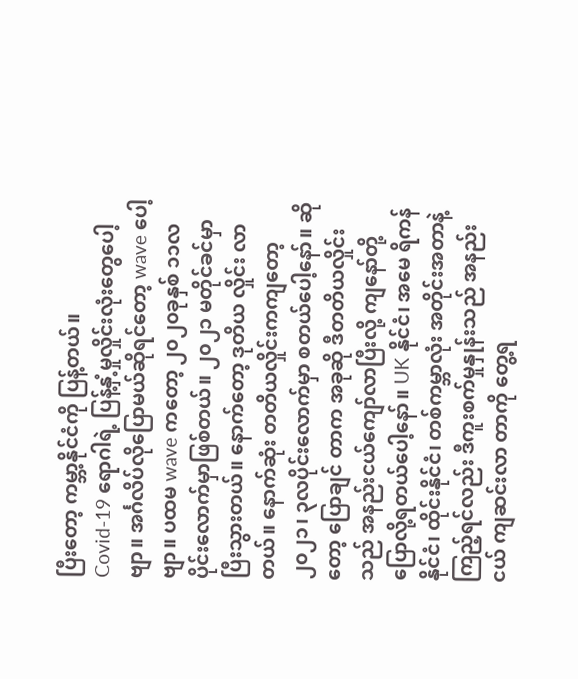ပြီးတော့ ကမ္ဘာ့နိုင်ငံကို ပြန့်တယ်။
Covid-19 ရောဂါရဲ့ ပြန့်နှံ့မှုလှိုင်းလုံးတွေပေါ့ဗျာ။ အင်္ဂလိပ်လိုပြောမယ်ဆိုရင်တော့ wave ပေါ့ဗျာ။ ပထမ wave ကတော့ ၂၀၂၀ခုနှစ် ၁၁လပိုင်းလောက်မှာဖြစ်တယ်။ ၂၀၂၁ မတိုင်ခင်မှာ ပြီးသွားတယ်။ နောက်တော့ ဒုတိယ လှိုင်း လာတယ်။ နောက်ဆုံး တတိယလှိုင်းကကျတော့ ၂၀၂၁၊ ၃လပိုင်းလောက်မှာ စတယ်ပေါ့နော်။ ဆိုတော့ ပြောချင် တာက အခုဆို ဒီတတိယလှိုင်းသည် အနည်းငယ်ကျော်လာပြီးလို့ ကျနော်တို့ ပြောလို့ရတယ်ပေါ့နော်။ UK နိုင်ငံ၊ အမေ ရိကန်နိုင်ငံ၊ ထိုင်းနိုင်ငံ၊ တစ်ကမ္ဘာလုံး အတိုင်းအတာနဲ့ကြည့်ရင်လည်း ဒီကူးစက်မှုနှုန်းသည် အနည်းငယ် ကျဆင်းလာ တာကို တွေ့ရ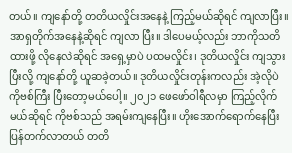တယ်။ ကျနော်တို့ တတိယလှိုင်းအနေနဲ့ ကြည့်မယ်ဆိုရင် ကျလာပြီး။ အာရှတိုက်အနေနဲ့ဆိုရင် ကျလာ ပြီး။ ဒါပေမယ့်လည်း ဘာကိုသတိထားဖို့ လိုနေလဲဆိုရင် အရှေ့မှာပဲ ပထမလှိုင်း၊ ဒုတိယလှိုင်း ကျသွားပြီးလို့ ကျနော်တို့ ယူဆခဲ့တယ်။ ဒုတိယလှိုင်းတုန်းကလည်း အဲ့လိုပဲ ကိုဗစ်ကြီး ပြီးတော့မယ်ပေါ့။ ၂၀၂၁ ဖေဖော်ဝါရီလမှာ ကြည့်လိုက် မယ်ဆိုရင် ကိုဗစ်သည် အရမ်းကျနေပြီး။ ဟိုးအောက်ရောက်နေပြီး ပြန်တက်လာတယ် တတိ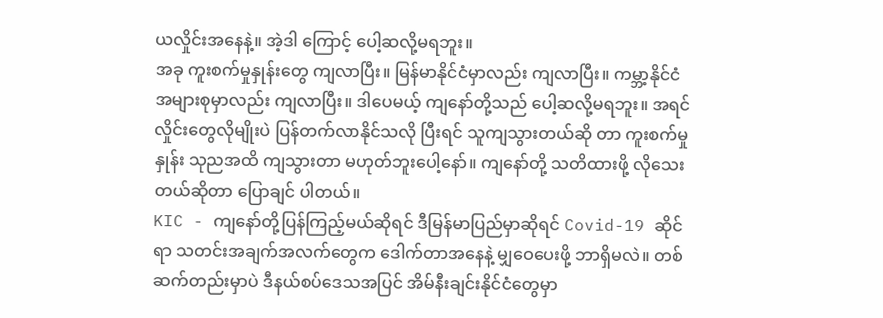ယလှိုင်းအနေနဲ့။ အဲ့ဒါ ကြောင့် ပေါ့ဆလို့မရဘူး။
အခု ကူးစက်မှုနှုန်းတွေ ကျလာပြီး။ မြန်မာနိုင်ငံမှာလည်း ကျလာပြီး။ ကမ္ဘာ့နိုင်ငံ အများစုမှာလည်း ကျလာပြီး။ ဒါပေမယ့် ကျနော်တို့သည် ပေါ့ဆလို့မရဘူး။ အရင်လှိုင်းတွေလိုမျိုးပဲ ပြန်တက်လာနိုင်သလို ပြီးရင် သူကျသွားတယ်ဆို တာ ကူးစက်မှုနှုန်း သုညအထိ ကျသွားတာ မဟုတ်ဘူးပေါ့နော်။ ကျနော်တို့ သတိထားဖို့ လိုသေးတယ်ဆိုတာ ပြောချင် ပါတယ်။
KIC - ကျနော်တို့ပြန်ကြည့်မယ်ဆိုရင် ဒီမြန်မာပြည်မှာဆိုရင် Covid-19 ဆိုင်ရာ သတင်းအချက်အလက်တွေက ဒေါက်တာအနေနဲ့ မျှဝေပေးဖို့ ဘာရှိမလဲ။ တစ်ဆက်တည်းမှာပဲ ဒီနယ်စပ်ဒေသအပြင် အိမ်နီးချင်းနိုင်ငံတွေမှာ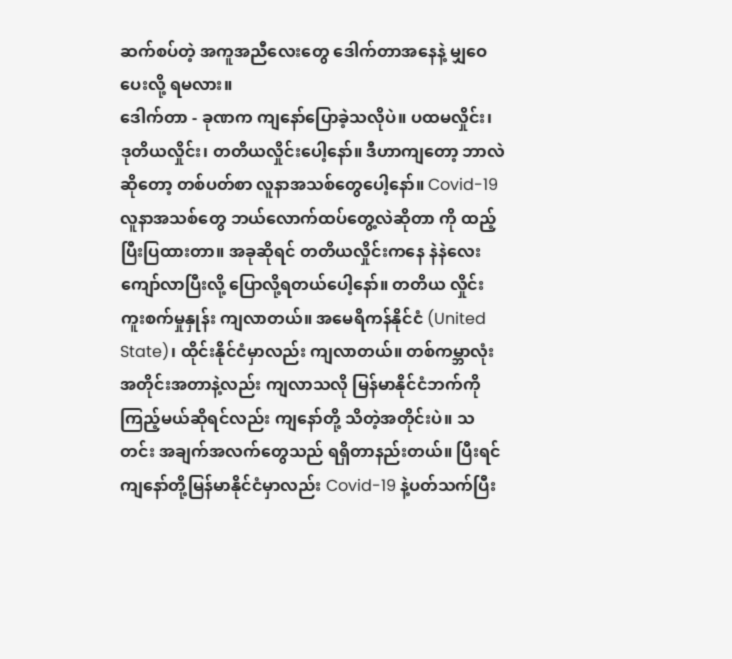ဆက်စပ်တဲ့ အကူအညီလေးတွေ ဒေါက်တာအနေနဲ့ မျှဝေပေးလို့ ရမလား။
ဒေါက်တာ - ခုဏက ကျနော်ပြောခဲ့သလိုပဲ။ ပထမလှိုင်း၊ ဒုတိယလှိုင်း၊ တတိယလှိုင်းပေါ့နော်။ ဒီဟာကျတော့ ဘာလဲဆိုတော့ တစ်ပတ်စာ လူနာအသစ်တွေပေါ့နော်။ Covid-19 လူနာအသစ်တွေ ဘယ်လောက်ထပ်တွေ့လဲဆိုတာ ကို ထည့်ပြီးပြထားတာ။ အခုဆိုရင် တတိယလှိုင်းကနေ နဲနဲလေးကျော်လာပြီးလို့ ပြောလို့ရတယ်ပေါ့နော်။ တတိယ လှိုင်း ကူးစက်မှုနှုန်း ကျလာတယ်။ အမေရိကန်နိုင်ငံ (United State)၊ ထိုင်းနိုင်ငံမှာလည်း ကျလာတယ်။ တစ်ကမ္ဘာလုံး အတိုင်းအတာနဲ့လည်း ကျလာသလို မြန်မာနိုင်ငံဘက်ကို ကြည့်မယ်ဆိုရင်လည်း ကျနော်တို့ သိတဲ့အတိုင်းပဲ။ သတင်း အချက်အလက်တွေသည် ရရှိတာနည်းတယ်။ ပြီးရင် ကျနော်တို့မြန်မာနိုင်ငံမှာလည်း Covid-19 နဲ့ပတ်သက်ပြီး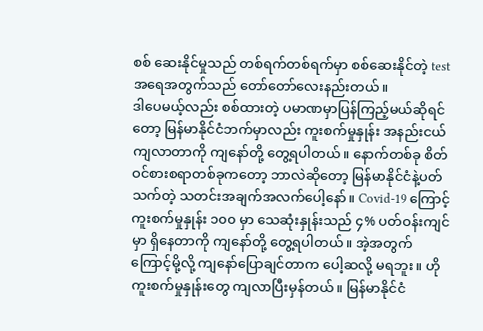စစ် ဆေးနိုင်မှုသည် တစ်ရက်တစ်ရက်မှာ စစ်ဆေးနိုင်တဲ့ test အရေအတွက်သည် တော်တော်လေးနည်းတယ်။
ဒါပေမယ့်လည်း စစ်ထားတဲ့ ပမာဏမှာပြန်ကြည့်မယ်ဆိုရင်တော့ မြန်မာနိုင်ငံဘက်မှာလည်း ကူးစက်မှုနှုန်း အနည်းငယ်ကျလာတာကို ကျနော်တို့ တွေ့ရပါတယ်။ နောက်တစ်ခု စိတ်ဝင်စားစရာတစ်ခုကတော့ ဘာလဲဆိုတော့ မြန်မာနိုင်ငံနဲ့ပတ်သက်တဲ့ သတင်းအချက်အလက်ပေါ့နော်။ Covid-19 ကြောင့် ကူးစက်မှုနှုန်း ၁၀၀ မှာ သေဆုံးနှုန်းသည် ၄% ပတ်ဝန်းကျင်မှာ ရှိနေတာကို ကျနော်တို့ တွေ့ရပါတယ်။ အဲ့အတွက်ကြောင့်မို့လို့ ကျနော်ပြောချင်တာက ပေါ့ဆလို့ မရဘူး။ ဟိုကူးစက်မှုနှုန်းတွေ ကျလာပြီးမှန်တယ်။ မြန်မာနိုင်ငံ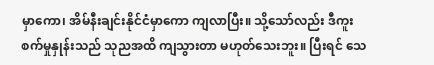မှာကော၊ အိမ်နီးချင်းနိုင်ငံမှာကော ကျလာပြီး။ သို့သော်လည်း ဒီကူးစက်မှုနှုန်းသည် သုညအထိ ကျသွားတာ မဟုတ်သေးဘူး။ ပြီးရင် သေ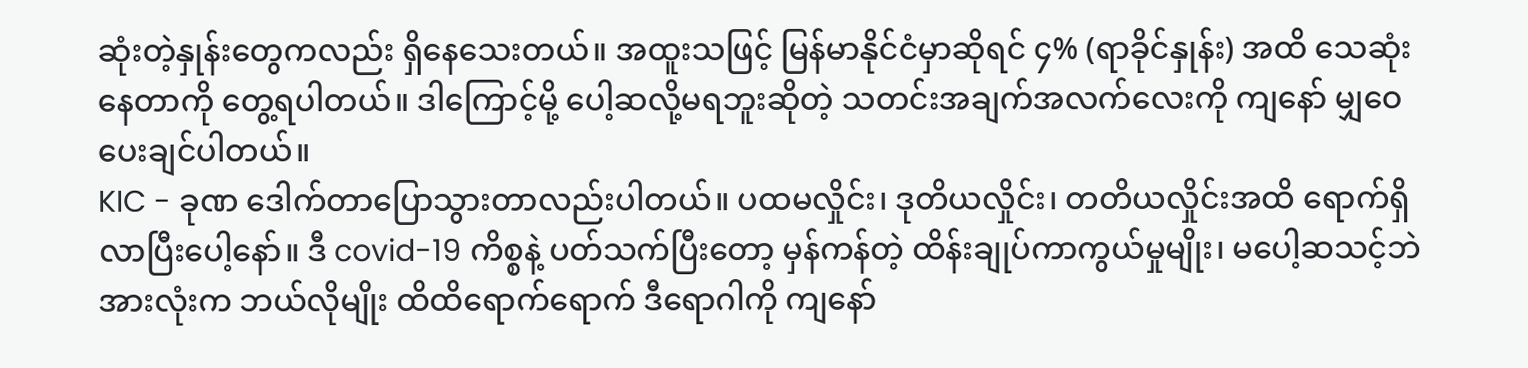ဆုံးတဲ့နှုန်းတွေကလည်း ရှိနေသေးတယ်။ အထူးသဖြင့် မြန်မာနိုင်ငံမှာဆိုရင် ၄% (ရာခိုင်နှုန်း) အထိ သေဆုံးနေတာကို တွေ့ရပါတယ်။ ဒါကြောင့်မို့ ပေါ့ဆလို့မရဘူးဆိုတဲ့ သတင်းအချက်အလက်လေးကို ကျနော် မျှဝေပေးချင်ပါတယ်။
KIC - ခုဏ ဒေါက်တာပြောသွားတာလည်းပါတယ်။ ပထမလှိုင်း၊ ဒုတိယလှိုင်း၊ တတိယလှိုင်းအထိ ရောက်ရှိလာပြီးပေါ့နော်။ ဒီ covid-19 ကိစ္စနဲ့ ပတ်သက်ပြီးတော့ မှန်ကန်တဲ့ ထိန်းချုပ်ကာကွယ်မှုမျိုး၊ မပေါ့ဆသင့်ဘဲ အားလုံးက ဘယ်လိုမျိုး ထိထိရောက်ရောက် ဒီရောဂါကို ကျနော်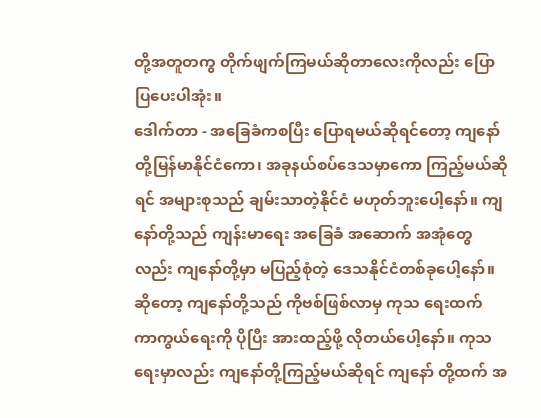တို့အတူတကွ တိုက်ဖျက်ကြမယ်ဆိုတာလေးကိုလည်း ပြောပြပေးပါအုံး။
ဒေါက်တာ - အခြေခံကစပြီး ပြောရမယ်ဆိုရင်တော့ ကျနော်တို့မြန်မာနိုင်ငံကော၊ အခုနယ်စပ်ဒေသမှာကော ကြည့်မယ်ဆိုရင် အများစုသည် ချမ်းသာတဲ့နိုင်ငံ မဟုတ်ဘူးပေါ့နော်။ ကျနော်တို့သည် ကျန်းမာရေး အခြေခံ အဆောက် အအုံတွေလည်း ကျနော်တို့မှာ မပြည့်စုံတဲ့ ဒေသနိုင်ငံတစ်ခုပေါ့နော်။ ဆိုတော့ ကျနော်တို့သည် ကိုဗစ်ဖြစ်လာမှ ကုသ ရေးထက် ကာကွယ်ရေးကို ပိုပြီး အားထည့်ဖို့ လိုတယ်ပေါ့နော်။ ကုသရေးမှာလည်း ကျနော်တို့ကြည့်မယ်ဆိုရင် ကျနော် တို့ထက် အ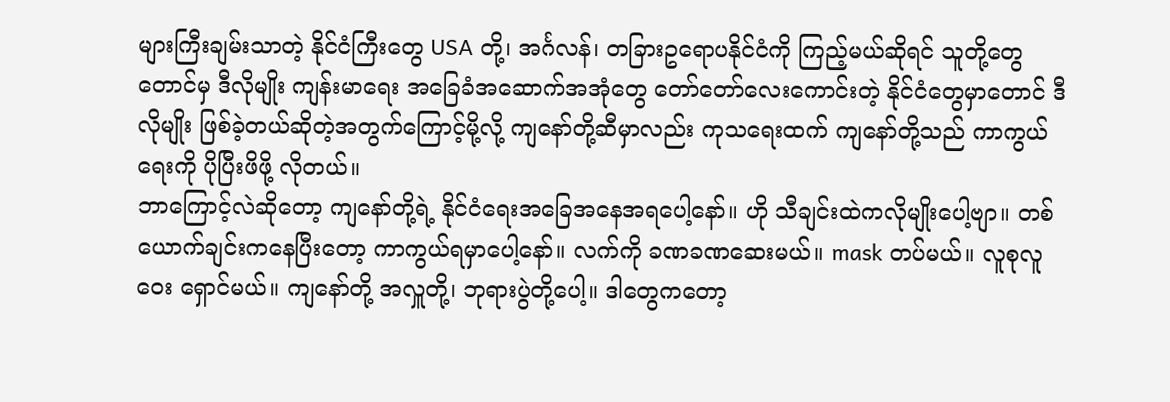များကြီးချမ်းသာတဲ့ နိုင်ငံကြီးတွေ USA တို့၊ အင်္ဂလန်၊ တခြားဥရောပနိုင်ငံကို ကြည့်မယ်ဆိုရင် သူတို့တွေ တောင်မှ ဒီလိုမျိုး ကျန်းမာရေး အခြေခံအဆောက်အအုံတွေ တော်တော်လေးကောင်းတဲ့ နိုင်ငံတွေမှာတောင် ဒီလိုမျိုး ဖြစ်ခဲ့တယ်ဆိုတဲ့အတွက်ကြောင့်မို့လို့ ကျနော်တို့ဆီမှာလည်း ကုသရေးထက် ကျနော်တို့သည် ကာကွယ်ရေးကို ပိုပြီးဖိဖို့ လိုတယ်။
ဘာကြောင့်လဲဆိုတော့ ကျနော်တို့ရဲ့ နိုင်ငံရေးအခြေအနေအရပေါ့နော်။ ဟို သီချင်းထဲကလိုမျိုးပေါ့ဗျာ။ တစ်ယောက်ချင်းကနေပြီးတော့ ကာကွယ်ရမှာပေါ့နော်။ လက်ကို ခဏခဏဆေးမယ်။ mask တပ်မယ်။ လူစုလူဝေး ရှောင်မယ်။ ကျနော်တို့ အလှူတို့၊ ဘုရားပွဲတို့ပေါ့။ ဒါတွေကတော့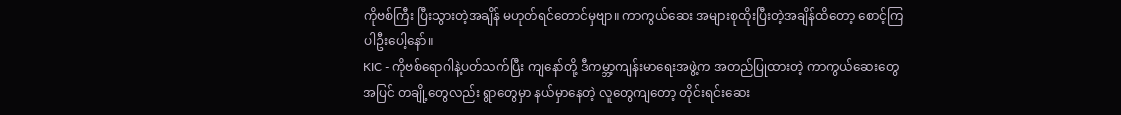ကိုဗစ်ကြီး ပြီးသွားတဲ့အချိန် မဟုတ်ရင်တောင်မှဗျာ။ ကာကွယ်ဆေး အများစုထိုးပြီးတဲ့အချိန်ထိတော့ စောင့်ကြပါဦးပေါ့နော်။
KIC - ကိုဗစ်ရောဂါနဲ့ပတ်သက်ပြီး ကျနော်တို့ ဒီကမ္ဘာ့ကျန်းမာရေးအဖွဲ့က အတည်ပြုထားတဲ့ ကာကွယ်ဆေးတွေအပြင် တချို့တွေလည်း ရွာတွေမှာ နယ်မှာနေတဲ့ လူတွေကျတော့ တိုင်းရင်းဆေး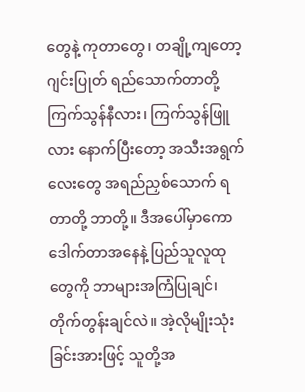တွေနဲ့ ကုတာတွေ၊ တချို့ကျတော့ ဂျင်းပြုတ် ရည်သောက်တာတို့ ကြက်သွန်နီလား၊ ကြက်သွန်ဖြူလား နောက်ပြီးတော့ အသီးအရွက်လေးတွေ အရည်ညှစ်သောက် ရတာတို့ ဘာတို့။ ဒီအပေါ်မှာကော ဒေါက်တာအနေနဲ့ ပြည်သူလူထုတွေကို ဘာများအကြံပြုချင်၊ တိုက်တွန်းချင်လဲ။ အဲ့လိုမျိုးသုံးခြင်းအားဖြင့် သူတို့အ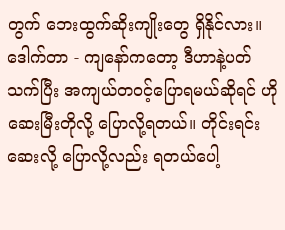တွက် ဘေးထွက်ဆိုးကျိုးတွေ ရှိနိုင်လား။
ဒေါက်တာ - ကျနော်ကတော့ ဒီဟာနဲ့ပတ်သက်ပြီး အကျယ်တဝင့်ပြောရမယ်ဆိုရင် ဟို ဆေးမြီးတိုလို့ ပြောလို့ရတယ်။ တိုင်းရင်းဆေးလို့ ပြောလို့လည်း ရတယ်ပေါ့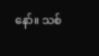နော်။ သစ်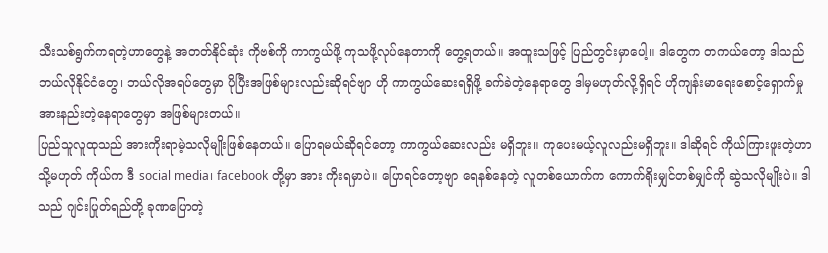သီးသစ်ရွက်ကရတဲ့ဟာတွေနဲ့ အတတ်နိုင်ဆုံး ကိုဗစ်ကို ကာကွယ်ဖို့ ကုသဖို့လုပ်နေတာကို တွေ့ရတယ်။ အထူးသဖြင့် ပြည်တွင်းမှာပေါ့။ ဒါတွေက တကယ်တော့ ဒါသည် ဘယ်လိုနိုင်ငံတွေ၊ ဘယ်လိုအရပ်တွေမှာ ပိုပြီးအဖြစ်များလည်းဆိုရင်ဗျာ ဟို ကာကွယ်ဆေးရရှိဖို့ ခက်ခဲတဲ့နေရာတွေ ဒါမှမဟုတ်လို့ရှိရင် ဟိုကျန်းမာရေးစောင့်ရှောက်မှု အားနည်းတဲ့နေရာတွေမှာ အဖြစ်များတယ်။
ပြည်သူလူထုသည် အားကိုးရာမဲ့သလိုမျိုးဖြစ်နေတယ်။ ပြောရမယ်ဆိုရင်တော့ ကာကွယ်ဆေးလည်း မရှိဘူး။ ကုပေးမယ့်လူလည်းမရှိဘူး။ ဒါဆိုရင် ကိုယ်ကြားဖူးတဲ့ဟာ သို့မဟုတ် ကိုယ်က ဒီ social media၊ facebook တို့မှာ အား ကိုးရမှာပဲ။ ပြောရင်တော့ဗျာ ရေနစ်နေတဲ့ လူတစ်ယောက်က ကောက်ရိုးမျှင်တစ်မျှင်ကို ဆွဲသလိုမျိုးပဲ။ ဒါသည် ဂျင်းပြုတ်ရည်တို့ ခုဏပြောတဲ့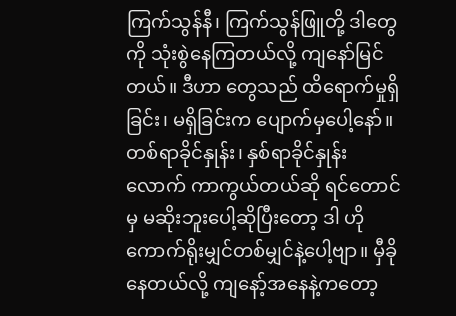ကြက်သွန်နီ၊ ကြက်သွန်ဖြူတို့ ဒါတွေကို သုံးစွဲနေကြတယ်လို့ ကျနော်မြင်တယ်။ ဒီဟာ တွေသည် ထိရောက်မှုရှိခြင်း၊ မရှိခြင်းက ပျောက်မှပေါ့နော်။ တစ်ရာခိုင်နှုန်း၊ နှစ်ရာခိုင်နှုန်းလောက် ကာကွယ်တယ်ဆို ရင်တောင်မှ မဆိုးဘူးပေါ့ဆိုပြီးတော့ ဒါ ဟိုကောက်ရိုးမျှင်တစ်မျှင်နဲ့ပေါ့ဗျာ။ မှီခိုနေတယ်လို့ ကျနော့်အနေနဲ့ကတော့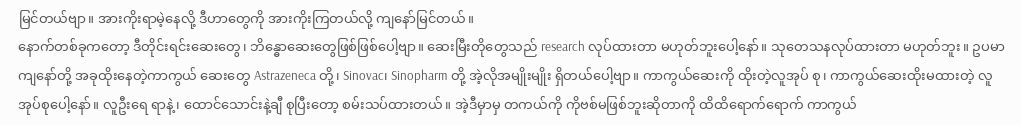မြင်တယ်ဗျာ။ အားကိုးရာမဲ့နေလို့ ဒီဟာတွေကို အားကိုးကြတယ်လို့ ကျနော်မြင်တယ်။
နောက်တစ်ခုကတော့ ဒီတိုင်းရင်းဆေးတွေ၊ ဘိန္ဓောဆေးတွေဖြစ်ဖြစ်ပေါ့ဗျာ။ ဆေးမြီးတိုတွေသည် research လုပ်ထားတာ မဟုတ်ဘူးပေါ့နော်။ သုတေသနလုပ်ထားတာ မဟုတ်ဘူး။ ဥပမာ ကျနော်တို့ အခုထိုးနေတဲ့ကာကွယ် ဆေးတွေ Astrazeneca တို့၊ Sinovac၊ Sinopharm တို့ အဲ့လိုအမျိုးမျိုး ရှိတယ်ပေါ့ဗျာ။ ကာကွယ်ဆေးကို ထိုးတဲ့လူအုပ် စု၊ ကာကွယ်ဆေးထိုးမထားတဲ့ လူအုပ်စုပေါ့နော်။ လူဦးရေ ရာနဲ့၊ ထောင်သောင်းနဲ့ချီ စုပြီးတော့ စမ်းသပ်ထားတယ်။ အဲ့ဒီမှာမှ တကယ်ကို ကိုဗစ်မဖြစ်ဘူးဆိုတာကို ထိထိရောက်ရောက် ကာကွယ်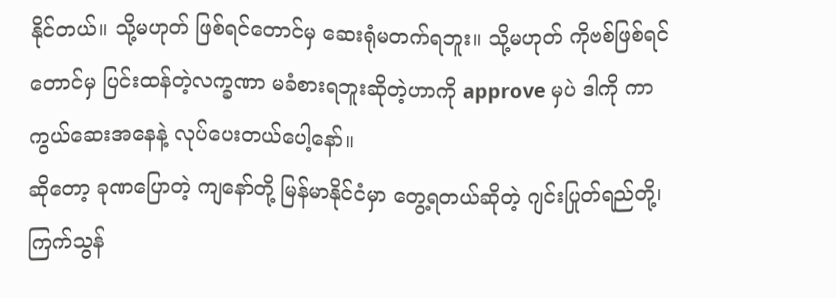နိုင်တယ်။ သို့မဟုတ် ဖြစ်ရင်တောင်မှ ဆေးရုံမတက်ရဘူး။ သို့မဟုတ် ကိုဗစ်ဖြစ်ရင်တောင်မှ ပြင်းထန်တဲ့လက္ခဏာ မခံစားရဘူးဆိုတဲ့ဟာကို approve မှပဲ ဒါကို ကာကွယ်ဆေးအနေနဲ့ လုပ်ပေးတယ်ပေါ့နော်။
ဆိုတော့ ခုဏပြောတဲ့ ကျနော်တို့ မြန်မာနိုင်ငံမှာ တွေ့ရတယ်ဆိုတဲ့ ဂျင်းပြုတ်ရည်တို့၊ ကြက်သွန်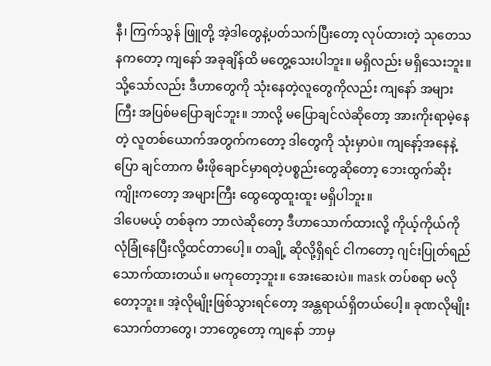နီ၊ ကြက်သွန် ဖြူတို့ အဲ့ဒါတွေနဲ့ပတ်သက်ပြီးတော့ လုပ်ထားတဲ့ သုတေသနကတော့ ကျနော် အခုချိန်ထိ မတွေ့သေးပါဘူး။ မရှိလည်း မရှိသေးဘူး။ သို့သော်လည်း ဒီဟာတွေကို သုံးနေတဲ့လူတွေကိုလည်း ကျနော် အများကြီး အပြစ်မပြောချင်ဘူး။ ဘာလို့ မပြောချင်လဲဆိုတော့ အားကိုးရာမဲ့နေတဲ့ လူတစ်ယောက်အတွက်ကတော့ ဒါတွေကို သုံးမှာပဲ။ ကျနော့်အနေနဲ့ ပြော ချင်တာက မီးဖိုချောင်မှာရတဲ့ပစ္စည်းတွေဆိုတော့ ဘေးထွက်ဆိုးကျိုးကတော့ အများကြီး ထွေထွေထူးထူး မရှိပါဘူး။
ဒါပေမယ့် တစ်ခုက ဘာလဲဆိုတော့ ဒီဟာသောက်ထားလို့ ကိုယ့်ကိုယ်ကို လုံခြုံနေပြီးလို့ထင်တာပေါ့။ တချို့ ဆိုလို့ရှိရင် ငါကတော့ ဂျင်းပြုတ်ရည်သောက်ထားတယ်။ မကုတော့ဘူး။ အေးဆေးပဲ။ mask တပ်စရာ မလိုတော့ဘူး။ အဲ့လိုမျိုးဖြစ်သွားရင်တော့ အန္တရာယ်ရှိတယ်ပေါ့။ ခုဏလိုမျိုး သောက်တာတွေ၊ ဘာတွေတော့ ကျနော် ဘာမှ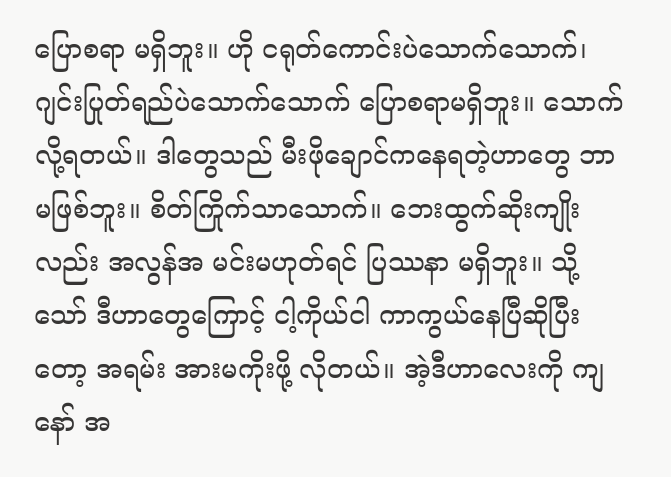ပြောစရာ မရှိဘူး။ ဟို ငရုတ်ကောင်းပဲသောက်သောက်၊ ဂျင်းပြုတ်ရည်ပဲသောက်သောက် ပြောစရာမရှိဘူး။ သောက်လို့ရတယ်။ ဒါတွေသည် မီးဖိုချောင်ကနေရတဲ့ဟာတွေ ဘာမဖြစ်ဘူး။ စိတ်ကြိုက်သာသောက်။ ဘေးထွက်ဆိုးကျိုးလည်း အလွန်အ မင်းမဟုတ်ရင် ပြဿနာ မရှိဘူး။ သို့သော် ဒီဟာတွေကြောင့် ငါ့ကိုယ်ငါ ကာကွယ်နေပြီဆိုပြီးတော့ အရမ်း အားမကိုးဖို့ လိုတယ်။ အဲ့ဒီဟာလေးကို ကျနော် အ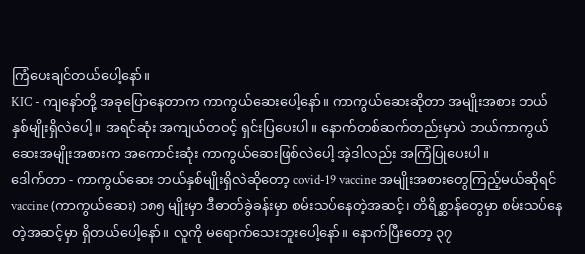ကြံပေးချင်တယ်ပေါ့နော်။
KIC - ကျနော်တို့ အခုပြောနေတာက ကာကွယ်ဆေးပေါ့နော်။ ကာကွယ်ဆေးဆိုတာ အမျိုးအစား ဘယ်နှစ်မျိုးရှိလဲပေါ့။ အရင်ဆုံး အကျယ်တဝင့် ရှင်းပြပေးပါ။ နောက်တစ်ဆက်တည်းမှာပဲ ဘယ်ကာကွယ်ဆေးအမျိုးအစားက အကောင်းဆုံး ကာကွယ်ဆေးဖြစ်လဲပေါ့ အဲ့ဒါလည်း အကြံပြုပေးပါ။
ဒေါက်တာ - ကာကွယ်ဆေး ဘယ်နှစ်မျိုးရှိလဲဆိုတော့ covid-19 vaccine အမျိုးအစားတွေကြည့်မယ်ဆိုရင် vaccine (ကာကွယ်ဆေး) ၁၈၅ မျိုးမှာ ဒီဓာတ်ခွဲခန်းမှာ စမ်းသပ်နေတဲ့အဆင့်၊ တိရိစ္ဆာန်တွေမှာ စမ်းသပ်နေတဲ့အဆင့်မှာ ရှိတယ်ပေါ့နော်။ လူကို မရောက်သေးဘူးပေါ့နော်။ နောက်ပြီးတော့ ၃၇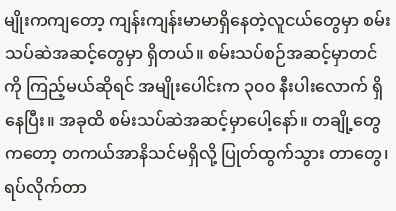မျိုးကကျတော့ ကျန်းကျန်းမာမာရှိနေတဲ့လူငယ်တွေမှာ စမ်းသပ်ဆဲအဆင့်တွေမှာ ရှိတယ်။ စမ်းသပ်စဉ်အဆင့်မှာတင်ကို ကြည့်မယ်ဆိုရင် အမျိုးပေါင်းက ၃၀၀ နီးပါးလောက် ရှိနေပြီး။ အခုထိ စမ်းသပ်ဆဲအဆင့်မှာပေါ့နော်။ တချို့တွေကတော့ တကယ်အာနိသင်မရှိလို့ ပြုတ်ထွက်သွား တာတွေ၊ ရပ်လိုက်တာ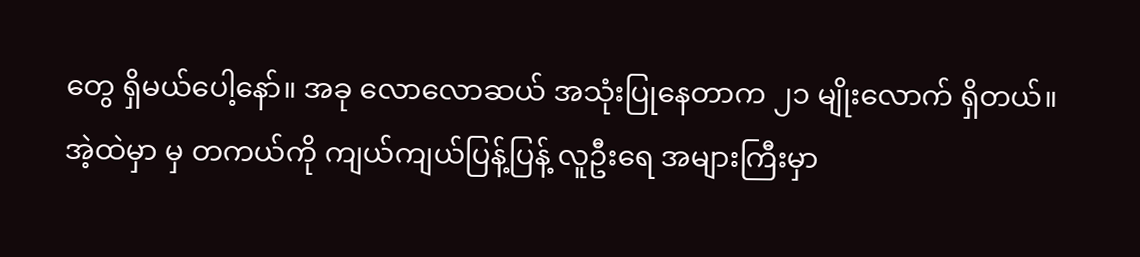တွေ ရှိမယ်ပေါ့နော်။ အခု လောလောဆယ် အသုံးပြုနေတာက ၂၁ မျိုးလောက် ရှိတယ်။ အဲ့ထဲမှာ မှ တကယ်ကို ကျယ်ကျယ်ပြန့်ပြန့် လူဦးရေ အများကြီးမှာ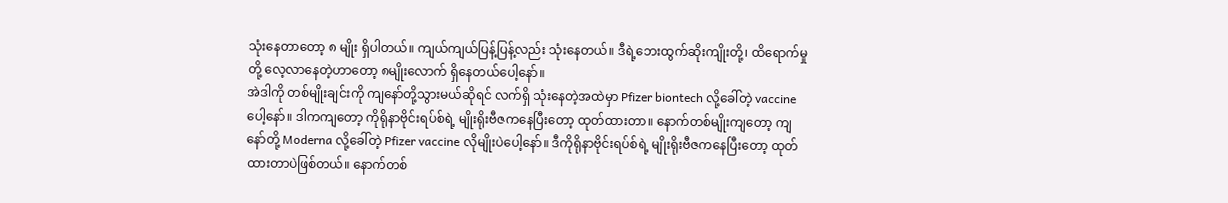သုံးနေတာတော့ ၈ မျိုး ရှိပါတယ်။ ကျယ်ကျယ်ပြန့်ပြန့်လည်း သုံးနေတယ်။ ဒီရဲ့ဘေးထွက်ဆိုးကျိုးတို့၊ ထိရောက်မှုတို့ လေ့လာနေတဲ့ဟာတော့ ၈မျိုးလောက် ရှိနေတယ်ပေါ့နော်။
အဲဒါကို တစ်မျိုးချင်းကို ကျနော်တို့သွားမယ်ဆိုရင် လက်ရှိ သုံးနေတဲ့အထဲမှာ Pfizer biontech လို့ခေါ်တဲ့ vaccine ပေါ့နော်။ ဒါကကျတော့ ကိုရိုနာဗိုင်းရပ်စ်ရဲ့ မျိုးရိုးဗီဇကနေပြီးတော့ ထုတ်ထားတာ။ နောက်တစ်မျိုးကျတော့ ကျနော်တို့ Moderna လို့ခေါ်တဲ့ Pfizer vaccine လိုမျိုးပဲပေါ့နော်။ ဒီကိုရိုနာဗိုင်းရပ်စ်ရဲ့ မျိုးရိုးဗီဇကနေပြီးတော့ ထုတ်ထားတာပဲဖြစ်တယ်။ နောက်တစ်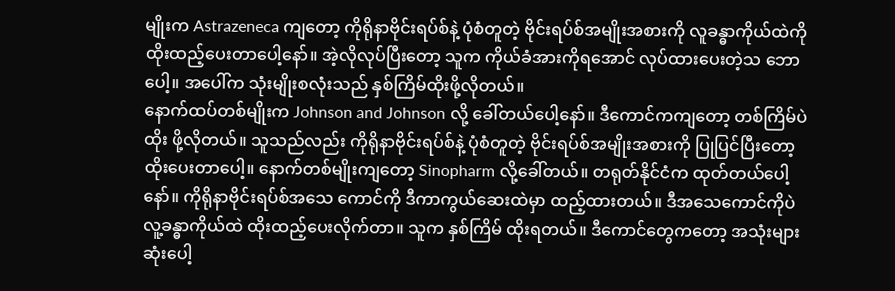မျိုးက Astrazeneca ကျတော့ ကိုရိုနာဗိုင်းရပ်စ်နဲ့ ပုံစံတူတဲ့ ဗိုင်းရပ်စ်အမျိုးအစားကို လူခန္ဓာကိုယ်ထဲကို ထိုးထည့်ပေးတာပေါ့နော်။ အဲ့လိုလုပ်ပြီးတော့ သူက ကိုယ်ခံအားကိုရအောင် လုပ်ထားပေးတဲ့သ ဘောပေါ့။ အပေါ်က သုံးမျိုးစလုံးသည် နှစ်ကြိမ်ထိုးဖို့လိုတယ်။
နောက်ထပ်တစ်မျိုးက Johnson and Johnson လို့ ခေါ်တယ်ပေါ့နော်။ ဒီကောင်ကကျတော့ တစ်ကြိမ်ပဲ ထိုး ဖို့လိုတယ်။ သူသည်လည်း ကိုရိုနာဗိုင်းရပ်စ်နဲ့ ပုံစံတူတဲ့ ဗိုင်းရပ်စ်အမျိုးအစားကို ပြုပြင်ပြီးတော့ ထိုးပေးတာပေါ့။ နောက်တစ်မျိုးကျတော့ Sinopharm လို့ခေါ်တယ်။ တရုတ်နိုင်ငံက ထုတ်တယ်ပေါ့နော်။ ကိုရိုနာဗိုင်းရပ်စ်အသေ ကောင်ကို ဒီကာကွယ်ဆေးထဲမှာ ထည့်ထားတယ်။ ဒီအသေကောင်ကိုပဲ လူ့ခန္ဓာကိုယ်ထဲ ထိုးထည့်ပေးလိုက်တာ။ သူက နှစ်ကြိမ် ထိုးရတယ်။ ဒီကောင်တွေကတော့ အသုံးများဆုံးပေါ့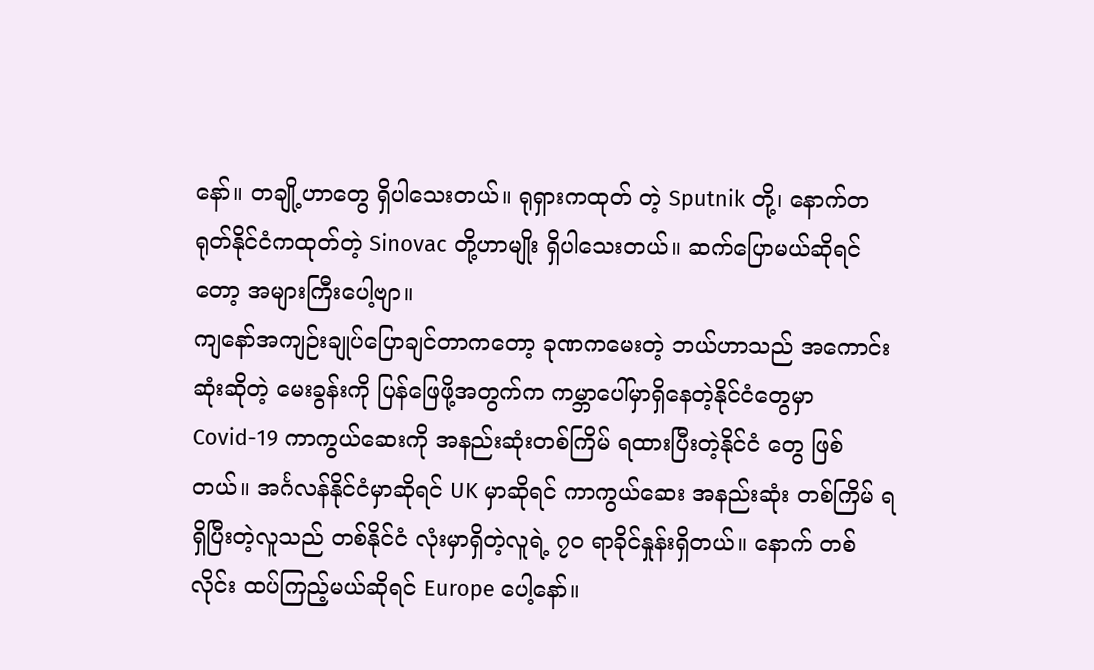နော်။ တချို့ဟာတွေ ရှိပါသေးတယ်။ ရုရှားကထုတ် တဲ့ Sputnik တို့၊ နောက်တရုတ်နိုင်ငံကထုတ်တဲ့ Sinovac တို့ဟာမျိုး ရှိပါသေးတယ်။ ဆက်ပြောမယ်ဆိုရင်တော့ အများကြီးပေါ့ဗျာ။
ကျနော်အကျဉ်းချုပ်ပြောချင်တာကတော့ ခုဏကမေးတဲ့ ဘယ်ဟာသည် အကောင်းဆုံးဆိုတဲ့ မေးခွန်းကို ပြန်ဖြေဖို့အတွက်က ကမ္ဘာပေါ်မှာရှိနေတဲ့နိုင်ငံတွေမှာ Covid-19 ကာကွယ်ဆေးကို အနည်းဆုံးတစ်ကြိမ် ရထားပြီးတဲ့နိုင်ငံ တွေ ဖြစ်တယ်။ အင်္ဂလန်နိုင်ငံမှာဆိုရင် UK မှာဆိုရင် ကာကွယ်ဆေး အနည်းဆုံး တစ်ကြိမ် ရရှိပြီးတဲ့လူသည် တစ်နိုင်ငံ လုံးမှာရှိတဲ့လူရဲ့ ၇၀ ရာခိုင်နှုန်းရှိတယ်။ နောက် တစ်လိုင်း ထပ်ကြည့်မယ်ဆိုရင် Europe ပေါ့နော်။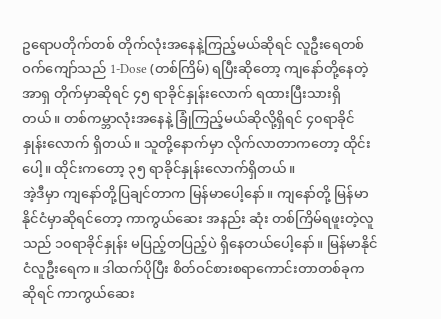ဥရောပတိုက်တစ် တိုက်လုံးအနေနဲ့ကြည့်မယ်ဆိုရင် လူဦးရေတစ်ဝက်ကျော်သည် 1-Dose (တစ်ကြိမ်) ရပြီးဆိုတော့ ကျနော်တို့နေတဲ့အာရှ တိုက်မှာဆိုရင် ၄၅ ရာခိုင်နှုန်းလောက် ရထားပြီးသားရှိတယ်။ တစ်ကမ္ဘာလုံးအနေနဲ့ ခြုံကြည့်မယ်ဆိုလို့ရှိရင် ၄၀ရာခိုင် နှုန်းလောက် ရှိတယ်။ သူတို့နောက်မှာ လိုက်လာတာကတော့ ထိုင်းပေါ့။ ထိုင်းကတော့ ၃၅ ရာခိုင်နှုန်းလောက်ရှိတယ်။
အဲ့ဒီမှာ ကျနော်တို့ပြချင်တာက မြန်မာပေါ့နော်။ ကျနော်တို့ မြန်မာနိုင်ငံမှာဆိုရင်တော့ ကာကွယ်ဆေး အနည်း ဆုံး တစ်ကြိမ်ရဖူးတဲ့လူသည် ၁၀ရာခိုင်နှုန်း မပြည့်တပြည့်ပဲ ရှိနေတယ်ပေါ့နော်။ မြန်မာနိုင်ငံလူဦးရေက။ ဒါထက်ပိုပြီး စိတ်ဝင်စားစရာကောင်းတာတစ်ခုကဆိုရင် ကာကွယ်ဆေး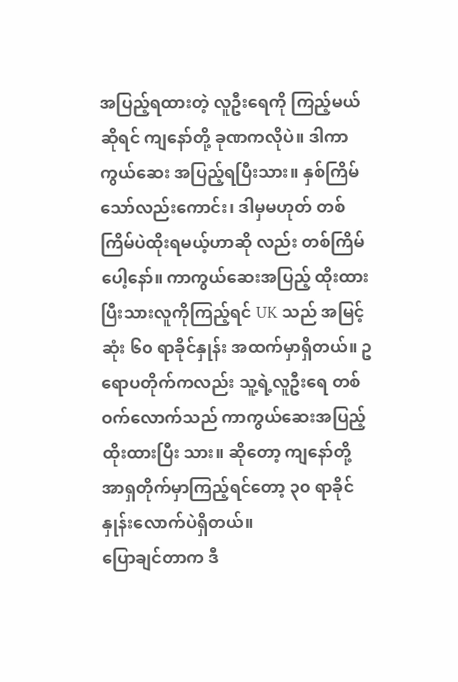အပြည့်ရထားတဲ့ လူဦးရေကို ကြည့်မယ်ဆိုရင် ကျနော်တို့ ခုဏကလိုပဲ။ ဒါကာကွယ်ဆေး အပြည့်ရပြီးသား။ နှစ်ကြိမ်သော်လည်းကောင်း၊ ဒါမှမဟုတ် တစ်ကြိမ်ပဲထိုးရမယ့်ဟာဆို လည်း တစ်ကြိမ်ပေါ့နော်။ ကာကွယ်ဆေးအပြည့် ထိုးထားပြီးသားလူကိုကြည့်ရင် UK သည် အမြင့်ဆုံး ၆၀ ရာခိုင်နှုန်း အထက်မှာရှိတယ်။ ဥရောပတိုက်ကလည်း သူ့ရဲ့လူဦးရေ တစ်ဝက်လောက်သည် ကာကွယ်ဆေးအပြည့် ထိုးထားပြီး သား။ ဆိုတော့ ကျနော်တို့ အာရှတိုက်မှာကြည့်ရင်တော့ ၃၀ ရာခိုင်နှုန်းလောက်ပဲရှိတယ်။
ပြောချင်တာက ဒီ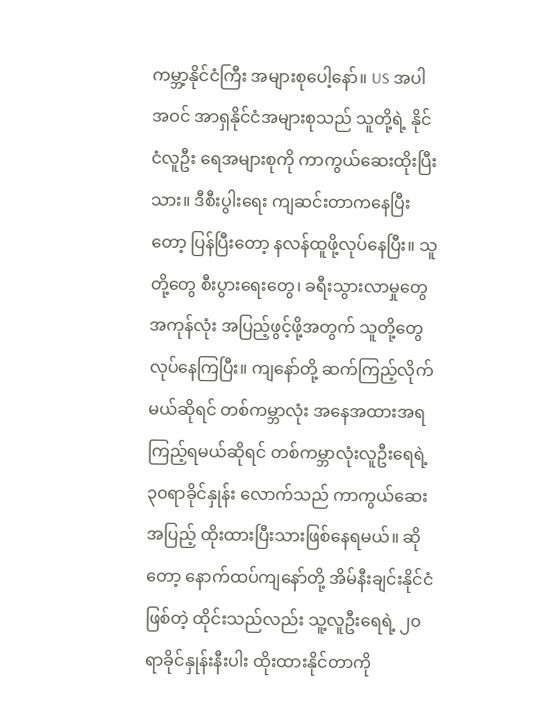ကမ္ဘာ့နိုင်ငံကြီး အများစုပေါ့နော်။ US အပါအဝင် အာရှနိုင်ငံအများစုသည် သူတို့ရဲ့ နိုင်ငံလူဦး ရေအများစုကို ကာကွယ်ဆေးထိုးပြီးသား။ ဒီစီးပွါးရေး ကျဆင်းတာကနေပြီးတော့ ပြန်ပြီးတော့ နလန်ထူဖို့လုပ်နေပြီး။ သူတို့တွေ စီးပွားရေးတွေ၊ ခရီးသွားလာမှုတွေ အကုန်လုံး အပြည့်ဖွင့်ဖို့အတွက် သူတို့တွေ လုပ်နေကြပြီး။ ကျနော်တို့ ဆက်ကြည့်လိုက်မယ်ဆိုရင် တစ်ကမ္ဘာလုံး အနေအထားအရကြည့်ရမယ်ဆိုရင် တစ်ကမ္ဘာလုံးလူဦးရေရဲ့ ၃၀ရာခိုင်နှုန်း လောက်သည် ကာကွယ်ဆေးအပြည့် ထိုးထားပြီးသားဖြစ်နေရမယ်။ ဆိုတော့ နောက်ထပ်ကျနော်တို့ အိမ်နီးချင်းနိုင်ငံ ဖြစ်တဲ့ ထိုင်းသည်လည်း သူ့လူဦးရေရဲ့ ၂၀ရာခိုင်နှုန်းနီးပါး ထိုးထားနိုင်တာကို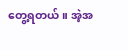တွေ့ရတယ်။ အဲ့အ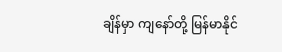ချိန်မှာ ကျနော်တို့ မြန်မာနိုင်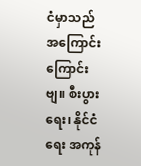ငံမှာသည် အကြောင်းကြောင်းဗျ။ စီးပွားရေး၊ နိုင်ငံရေး အကုန်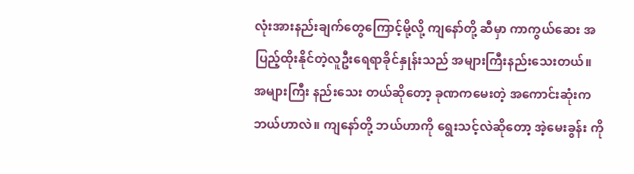လုံးအားနည်းချက်တွေကြောင့်မို့လို့ ကျနော်တို့ ဆီမှာ ကာကွယ်ဆေး အပြည့်ထိုးနိုင်တဲ့လူဦးရေရာခိုင်နှုန်းသည် အများကြီးနည်းသေးတယ်။ အများကြီး နည်းသေး တယ်ဆိုတော့ ခုဏကမေးတဲ့ အကောင်းဆုံးက ဘယ်ဟာလဲ။ ကျနော်တို့ ဘယ်ဟာကို ရွေးသင့်လဲဆိုတော့ အဲ့မေးခွန်း ကို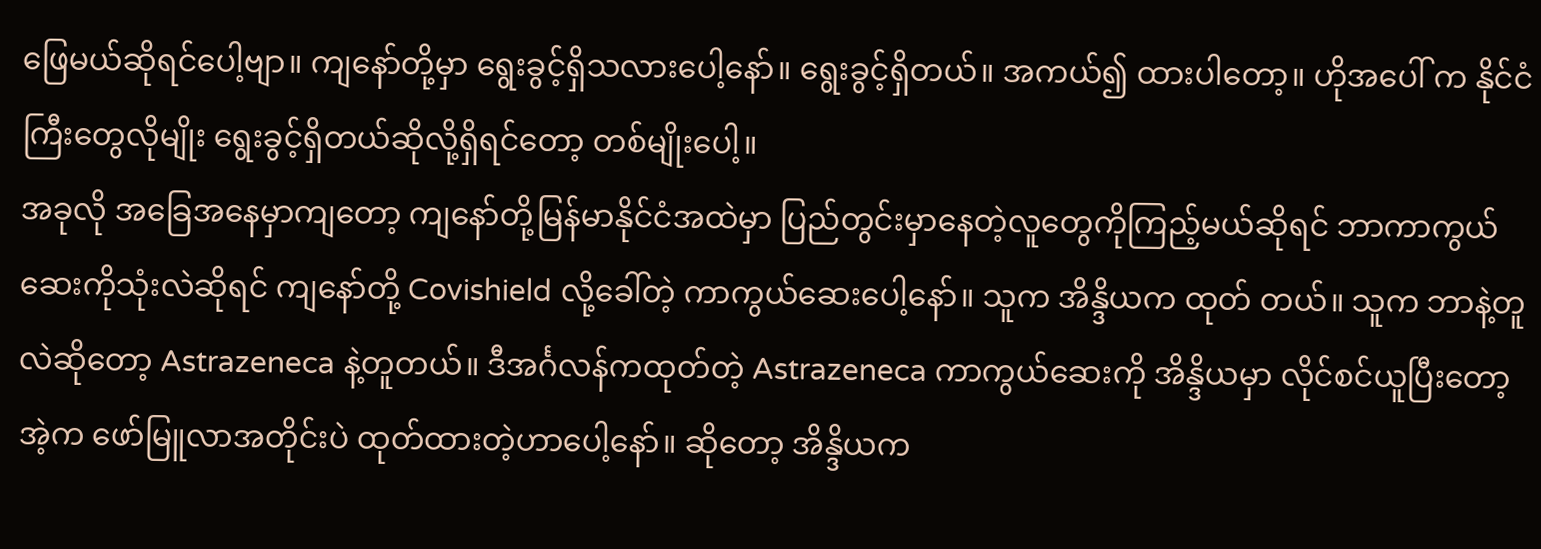ဖြေမယ်ဆိုရင်ပေါ့ဗျာ။ ကျနော်တို့မှာ ရွေးခွင့်ရှိသလားပေါ့နော်။ ရွေးခွင့်ရှိတယ်။ အကယ်၍ ထားပါတော့။ ဟိုအပေါ် က နိုင်ငံကြီးတွေလိုမျိုး ရွေးခွင့်ရှိတယ်ဆိုလို့ရှိရင်တော့ တစ်မျိုးပေါ့။
အခုလို အခြေအနေမှာကျတော့ ကျနော်တို့မြန်မာနိုင်ငံအထဲမှာ ပြည်တွင်းမှာနေတဲ့လူတွေကိုကြည့်မယ်ဆိုရင် ဘာကာကွယ်ဆေးကိုသုံးလဲဆိုရင် ကျနော်တို့ Covishield လို့ခေါ်တဲ့ ကာကွယ်ဆေးပေါ့နော်။ သူက အိန္ဒိယက ထုတ် တယ်။ သူက ဘာနဲ့တူလဲဆိုတော့ Astrazeneca နဲ့တူတယ်။ ဒီအင်္ဂလန်ကထုတ်တဲ့ Astrazeneca ကာကွယ်ဆေးကို အိန္ဒိယမှာ လိုင်စင်ယူပြီးတော့ အဲ့က ဖော်မြူလာအတိုင်းပဲ ထုတ်ထားတဲ့ဟာပေါ့နော်။ ဆိုတော့ အိန္ဒိယက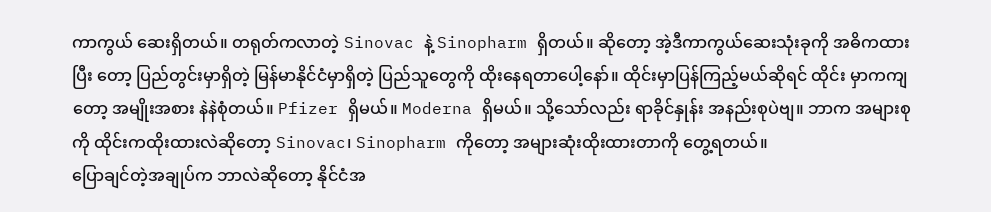ကာကွယ် ဆေးရှိတယ်။ တရုတ်ကလာတဲ့ Sinovac နဲ့ Sinopharm ရှိတယ်။ ဆိုတော့ အဲ့ဒီကာကွယ်ဆေးသုံးခုကို အဓိကထားပြီး တော့ ပြည်တွင်းမှာရှိတဲ့ မြန်မာနိုင်ငံမှာရှိတဲ့ ပြည်သူတွေကို ထိုးနေရတာပေါ့နော်။ ထိုင်းမှာပြန်ကြည့်မယ်ဆိုရင် ထိုင်း မှာကကျတော့ အမျိုးအစား နဲနဲစုံတယ်။ Pfizer ရှိမယ်။ Moderna ရှိမယ်။ သို့သော်လည်း ရာခိုင်နှုန်း အနည်းစုပဲဗျ။ ဘာက အများစုကို ထိုင်းကထိုးထားလဲဆိုတော့ Sinovac၊ Sinopharm ကိုတော့ အများဆုံးထိုးထားတာကို တွေ့ရတယ်။
ပြောချင်တဲ့အချုပ်က ဘာလဲဆိုတော့ နိုင်ငံအ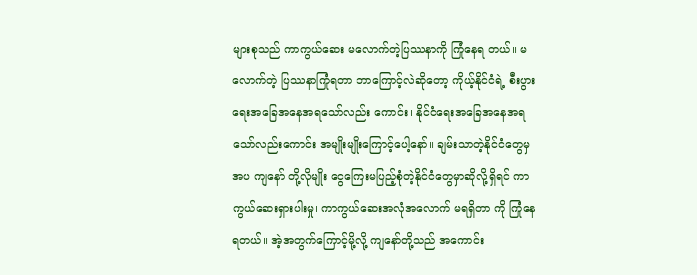များစုသည် ကာကွယ်ဆေး မလောက်တဲ့ပြဿနာကို ကြုံနေရ တယ်။ မလောက်တဲ့ ပြဿနာကြုံရတာ ဘာကြောင့်လဲဆိုတော့ ကိုယ့်နိုင်ငံရဲ့ စီးပွားရေးအခြေအနေအရသော်လည်း ကောင်း၊ နိုင်ငံရေးအခြေအနေအရသော်လည်းကောင်း အမျိုးမျိုးကြောင့်ပေါ့နော်။ ချမ်းသာတဲ့နိုင်ငံတွေမှအပ ကျနော် တို့လိုမျိုး ငွေကြေးမပြည့်စုံတဲ့နိုင်ငံတွေမှာဆိုလို့ရှိရင် ကာကွယ်ဆေးရှားပါးမှု၊ ကာကွယ်ဆေးအလုံအလောက် မရရှိတာ ကို ကြုံနေရတယ်။ အဲ့အတွက်ကြောင့်မို့လို့ ကျနော်တို့သည် အကောင်း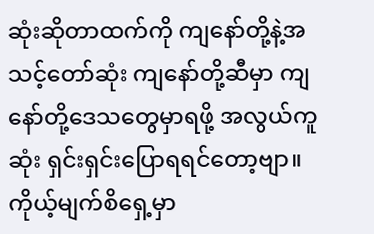ဆုံးဆိုတာထက်ကို ကျနော်တို့နဲ့အသင့်တော်ဆုံး ကျနော်တို့ဆီမှာ ကျနော်တို့ဒေသတွေမှာရဖို့ အလွယ်ကူဆုံး ရှင်းရှင်းပြောရရင်တော့ဗျာ။ ကိုယ့်မျက်စိရှေ့မှာ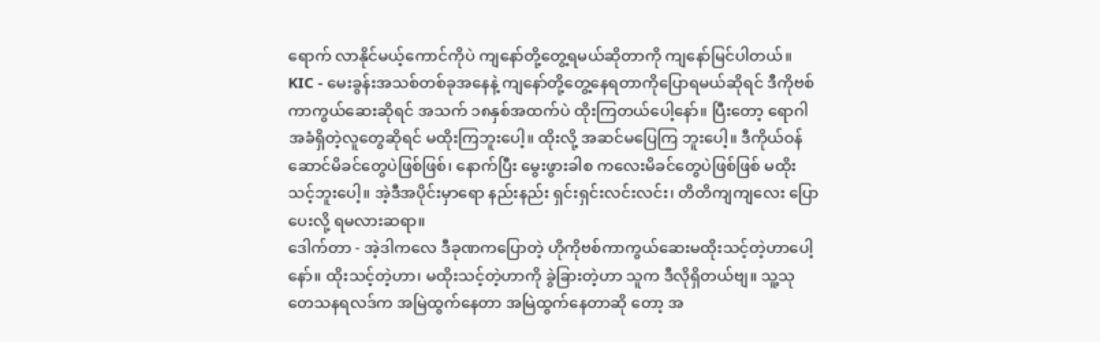ရောက် လာနိုင်မယ့်ကောင်ကိုပဲ ကျနော်တို့တွေ့ရမယ်ဆိုတာကို ကျနော်မြင်ပါတယ်။
KIC - မေးခွန်းအသစ်တစ်ခုအနေနဲ့ ကျနော်တို့တွေ့နေရတာကိုပြောရမယ်ဆိုရင် ဒီကိုဗစ်ကာကွယ်ဆေးဆိုရင် အသက် ၁၈နှစ်အထက်ပဲ ထိုးကြတယ်ပေါ့နော်။ ပြီးတော့ ရောဂါအခံရှိတဲ့လူတွေဆိုရင် မထိုးကြဘူးပေါ့။ ထိုးလို့ အဆင်မပြေကြ ဘူးပေါ့။ ဒီကိုယ်ဝန်ဆောင်မိခင်တွေပဲဖြစ်ဖြစ်၊ နောက်ပြီး မွေးဖွားခါစ ကလေးမိခင်တွေပဲဖြစ်ဖြစ် မထိုးသင့်ဘူးပေါ့။ အဲ့ဒီအပိုင်းမှာရော နည်းနည်း ရှင်းရှင်းလင်းလင်း၊ တိတိကျကျလေး ပြောပေးလို့ ရမလားဆရာ။
ဒေါက်တာ - အဲ့ဒါကလေ ဒီခုဏကပြောတဲ့ ဟိုကိုဗစ်ကာကွယ်ဆေးမထိုးသင့်တဲ့ဟာပေါ့နော်။ ထိုးသင့်တဲ့ဟာ၊ မထိုးသင့်တဲ့ဟာကို ခွဲခြားတဲ့ဟာ သူက ဒီလိုရှိတယ်ဗျ။ သူ့သုတေသနရလဒ်က အမြဲထွက်နေတာ အမြဲထွက်နေတာဆို တော့ အ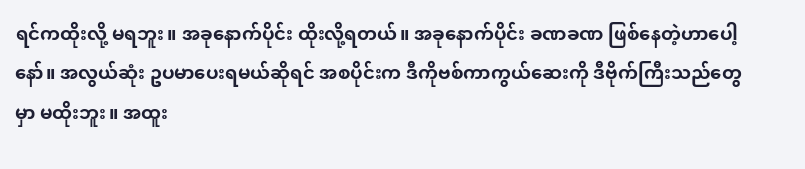ရင်ကထိုးလို့ မရဘူး။ အခုနောက်ပိုင်း ထိုးလို့ရတယ်။ အခုနောက်ပိုင်း ခဏခဏ ဖြစ်နေတဲ့ဟာပေါ့နော်။ အလွယ်ဆုံး ဥပမာပေးရမယ်ဆိုရင် အစပိုင်းက ဒီကိုဗစ်ကာကွယ်ဆေးကို ဒီဗိုက်ကြီးသည်တွေမှာ မထိုးဘူး။ အထူး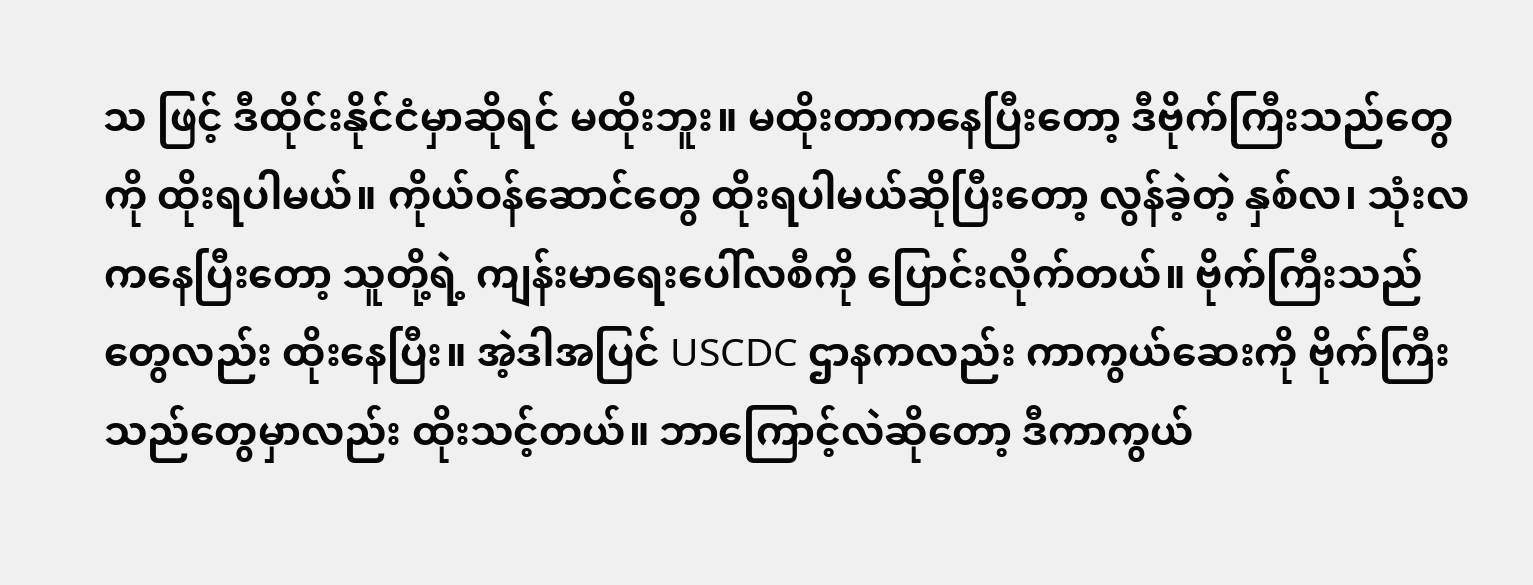သ ဖြင့် ဒီထိုင်းနိုင်ငံမှာဆိုရင် မထိုးဘူး။ မထိုးတာကနေပြီးတော့ ဒီဗိုက်ကြီးသည်တွေကို ထိုးရပါမယ်။ ကိုယ်ဝန်ဆောင်တွေ ထိုးရပါမယ်ဆိုပြီးတော့ လွန်ခဲ့တဲ့ နှစ်လ၊ သုံးလကနေပြီးတော့ သူတို့ရဲ့ ကျန်းမာရေးပေါ်လစီကို ပြောင်းလိုက်တယ်။ ဗိုက်ကြီးသည်တွေလည်း ထိုးနေပြီး။ အဲ့ဒါအပြင် USCDC ဌာနကလည်း ကာကွယ်ဆေးကို ဗိုက်ကြီးသည်တွေမှာလည်း ထိုးသင့်တယ်။ ဘာကြောင့်လဲဆိုတော့ ဒီကာကွယ်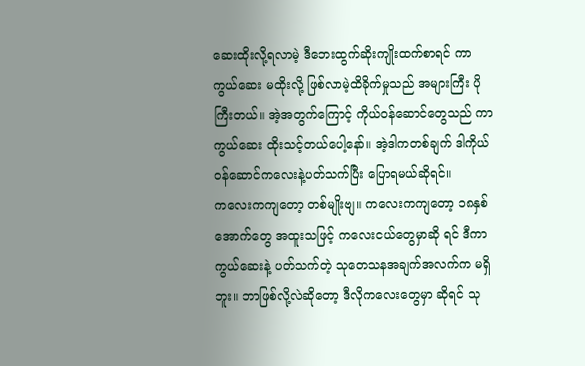ဆေးထိုးလို့ရလာမဲ့ ဒီဘေးထွက်ဆိုးကျိုးထက်စာရင် ကာကွယ်ဆေး မထိုးလို့ ဖြစ်လာမဲ့ထိခိုက်မှုသည် အများကြီး ပိုကြီးတယ်။ အဲ့အတွက်ကြောင့် ကိုယ်ဝန်ဆောင်တွေသည် ကာကွယ်ဆေး ထိုးသင့်တယ်ပေါ့နော်။ အဲ့ဒါကတစ်ချက် ဒါကိုယ်ဝန်ဆောင်ကလေးနဲ့ပတ်သက်ပြီး ပြောရမယ်ဆိုရင်။
ကလေးကကျတော့ တစ်မျိုးဗျ။ ကလေးကကျတော့ ၁၈နှစ်အောက်တွေ အထူးသဖြင့် ကလေးငယ်တွေမှာဆို ရင် ဒီကာကွယ်ဆေးနဲ့ ပတ်သက်တဲ့ သုတေသနအချက်အလက်က မရှိဘူး။ ဘာဖြစ်လို့လဲဆိုတော့ ဒီလိုကလေးတွေမှာ ဆိုရင် သု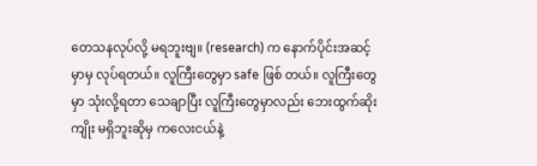တေသနလုပ်လို့ မရဘူးဗျ။ (research) က နောက်ပိုင်းအဆင့်မှာမှ လုပ်ရတယ်။ လူကြီးတွေမှာ safe ဖြစ် တယ်။ လူကြီးတွေမှာ သုံးလို့ရတာ သေချာပြီး လူကြီးတွေမှာလည်း ဘေးထွက်ဆိုးကျိုး မရှိဘူးဆိုမှ ကလေးငယ်နဲ့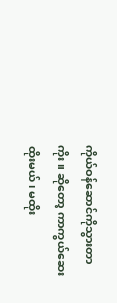ကိုယ်ဝန်ဆောင်ကိုသွားတာကိုး။ ဆိုတော့ ကာကွယ်ဆေး ထိုးမယ်၊ မထိုး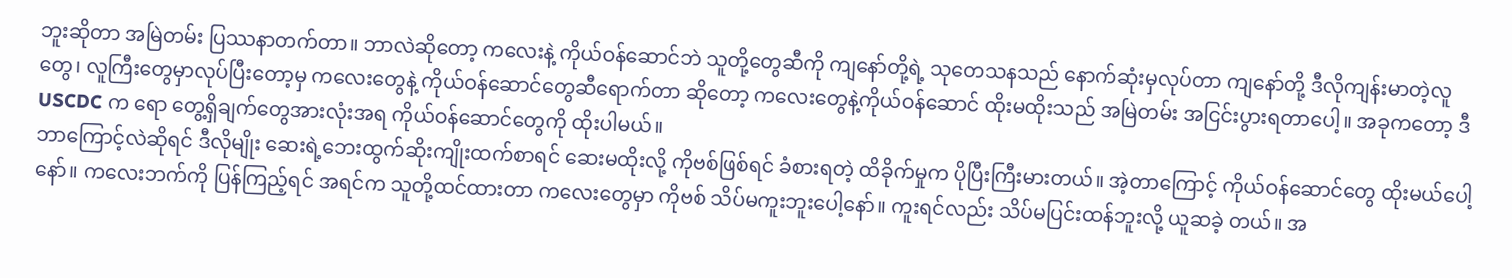ဘူးဆိုတာ အမြဲတမ်း ပြဿနာတက်တာ။ ဘာလဲဆိုတော့ ကလေးနဲ့ ကိုယ်ဝန်ဆောင်ဘဲ သူတို့တွေဆီကို ကျနော်တို့ရဲ့ သုတေသနသည် နောက်ဆုံးမှလုပ်တာ ကျနော်တို့ ဒီလိုကျန်းမာတဲ့လူတွေ၊ လူကြီးတွေမှာလုပ်ပြီးတော့မှ ကလေးတွေနဲ့ ကိုယ်ဝန်ဆောင်တွေဆီရောက်တာ ဆိုတော့ ကလေးတွေနဲ့ကိုယ်ဝန်ဆောင် ထိုးမထိုးသည် အမြဲတမ်း အငြင်းပွားရတာပေါ့။ အခုကတော့ ဒီ USCDC က ရော တွေ့ရှိချက်တွေအားလုံးအရ ကိုယ်ဝန်ဆောင်တွေကို ထိုးပါမယ်။
ဘာကြောင့်လဲဆိုရင် ဒီလိုမျိုး ဆေးရဲ့ဘေးထွက်ဆိုးကျိုးထက်စာရင် ဆေးမထိုးလို့ ကိုဗစ်ဖြစ်ရင် ခံစားရတဲ့ ထိခိုက်မှုက ပိုပြီးကြီးမားတယ်။ အဲ့တာကြောင့် ကိုယ်ဝန်ဆောင်တွေ ထိုးမယ်ပေါ့နော်။ ကလေးဘက်ကို ပြန်ကြည့်ရင် အရင်က သူတို့ထင်ထားတာ ကလေးတွေမှာ ကိုဗစ် သိပ်မကူးဘူးပေါ့နော်။ ကူးရင်လည်း သိပ်မပြင်းထန်ဘူးလို့ ယူဆခဲ့ တယ်။ အ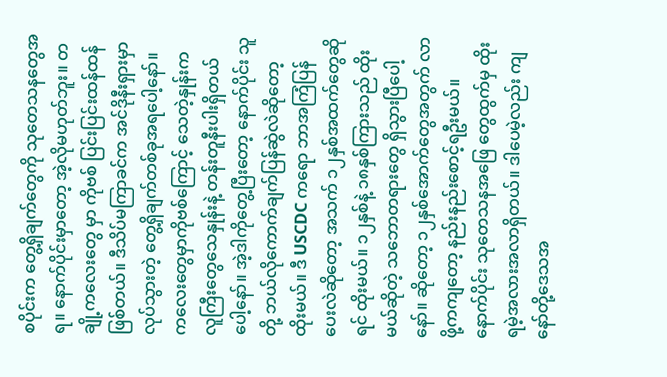စပိုင်းက တွေ့ရှိချက်တွေကို သုတေသနတွေအရ။ နောက်ပိုင်းမှာတော့ အဲ့လိုမဟုတ်ဘူး။ တချို့ကလေးတွေ မှာ ကိုဗစ် ပြင်းပြင်းထန်ထန် ဖြစ်တယ်။ ဒီသိပ်မကြာခင်က အင်ဒိုနီးရှားမှာ လုပ်သွားတဲ့ တွေ့ရှိချက်တစ်ခုအရပေါ့နော်။ ကလေးတွေမှာကိုဗစ်ကြောင့် သေတဲ့နှုန်းက လူကြီးတွေသေနှုန်းနဲ့ တန်းတူနီးပါးရှိတယ်ပေါ့နော်။ အဲ့ဒါကိုတွေ့ပြီးတော့ နောက်ပိုင်း သူတို့ ဘယ်လိုကောက်ချက်ပြန်ဆွဲလဲဆိုတော့ ထိုးမယ်။ ဒီ USCDC ကရော ဘာအကြံပြန်ပေးလဲဆိုတော့ အသက် ၁၂နှစ်အထက်တွေဆိုရင် ထိုးမယ်။ ၁၂နှစ်နဲ့ ၁၈နှစ်ကြားသည် ထိုးမယ်ဆိုတဲ့ သဘောတရားတွေ ရှိသွားပြီပေါ့ နော်။ ဆိုတော့ ၁၂နှစ်အောက်တွေအတွက် လာဖို့ကကျတော့ နည်းနည်းစောင့်ရဦးမယ်။ နောက်ပိုင်း သုတေသနအဖြေ တွေထွက်မှ ထိုးရမဲ့အလားအလာရှိတယ်။ ဒါပေမဲ့လည်း ကျနော်တို့ဒေသအ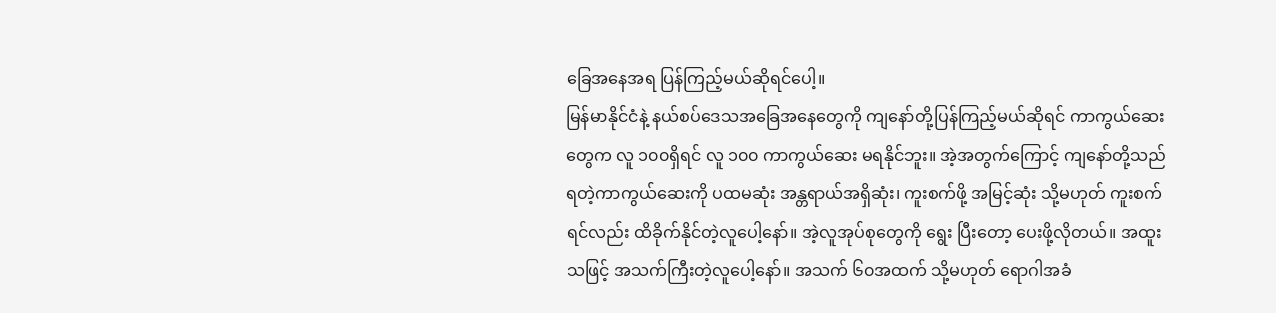ခြေအနေအရ ပြန်ကြည့်မယ်ဆိုရင်ပေါ့။
မြန်မာနိုင်ငံနဲ့ နယ်စပ်ဒေသအခြေအနေတွေကို ကျနော်တို့ပြန်ကြည့်မယ်ဆိုရင် ကာကွယ်ဆေးတွေက လူ ၁၀၀ရှိရင် လူ ၁၀၀ ကာကွယ်ဆေး မရနိုင်ဘူး။ အဲ့အတွက်ကြောင့် ကျနော်တို့သည် ရတဲ့ကာကွယ်ဆေးကို ပထမဆုံး အန္တရာယ်အရှိဆုံး၊ ကူးစက်ဖို့ အမြင့်ဆုံး သို့မဟုတ် ကူးစက်ရင်လည်း ထိခိုက်နိုင်တဲ့လူပေါ့နော်။ အဲ့လူအုပ်စုတွေကို ရွေး ပြီးတော့ ပေးဖို့လိုတယ်။ အထူးသဖြင့် အသက်ကြီးတဲ့လူပေါ့နော်။ အသက် ၆၀အထက် သို့မဟုတ် ရောဂါအခံ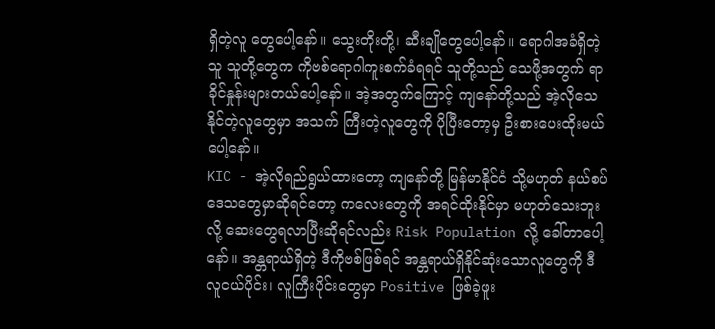ရှိတဲ့လူ တွေပေါ့နော်။ သွေးတိုးတို့၊ ဆီးချိုတွေပေါ့နော်။ ရောဂါအခံရှိတဲ့သူ သူတို့တွေက ကိုဗစ်ရောဂါကူးစက်ခံရရင် သူတို့သည် သေဖို့အတွက် ရာခိုင်နှုန်းများတယ်ပေါ့နော်။ အဲ့အတွက်ကြောင့် ကျနော်တို့သည် အဲ့လိုသေနိုင်တဲ့လူတွေမှာ အသက် ကြီးတဲ့လူတွေကို ပိုပြီးတော့မှ ဦးစားပေးထိုးမယ်ပေါ့နော်။
KIC - အဲ့လိုရည်ရွယ်ထားတော့ ကျနော်တို့ မြန်မာနိုင်ငံ သို့မဟုတ် နယ်စပ်ဒေသတွေမှာဆိုရင်တော့ ကလေးတွေကို အရင်ထိုးနိုင်မှာ မဟုတ်သေးဘူးလို့ ဆေးတွေရလာပြီးဆိုရင်လည်း Risk Population လို့ ခေါ်တာပေါ့နော်။ အန္တရာယ်ရှိတဲ့ ဒီကိုဗစ်ဖြစ်ရင် အန္တရာယ်ရှိနိုင်ဆုံးသောလူတွေကို ဒီလူငယ်ပိုင်း၊ လူကြီးပိုင်းတွေမှာ Positive ဖြစ်ခဲ့ဖူး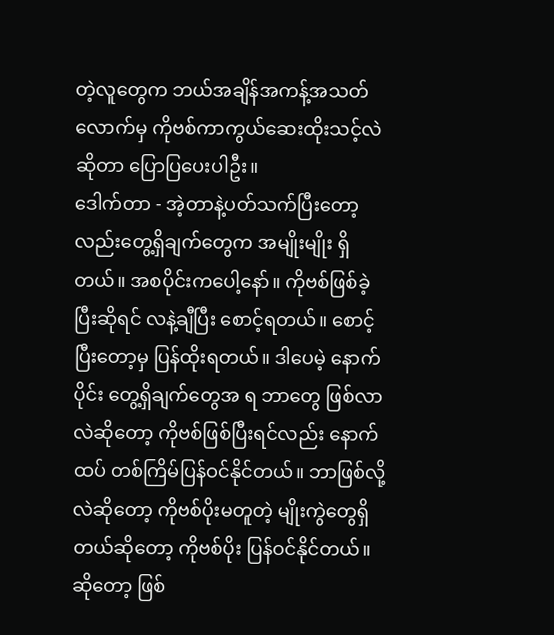တဲ့လူတွေက ဘယ်အချိန်အကန့်အသတ်လောက်မှ ကိုဗစ်ကာကွယ်ဆေးထိုးသင့်လဲဆိုတာ ပြောပြပေးပါဦး။
ဒေါက်တာ - အဲ့တာနဲ့ပတ်သက်ပြီးတော့လည်းတွေ့ရှိချက်တွေက အမျိုးမျိုး ရှိတယ်။ အစပိုင်းကပေါ့နော်။ ကိုဗစ်ဖြစ်ခဲ့ပြီးဆိုရင် လနဲ့ချီပြီး စောင့်ရတယ်။ စောင့်ပြီးတော့မှ ပြန်ထိုးရတယ်။ ဒါပေမဲ့ နောက်ပိုင်း တွေ့ရှိချက်တွေအ ရ ဘာတွေ ဖြစ်လာလဲဆိုတော့ ကိုဗစ်ဖြစ်ပြီးရင်လည်း နောက်ထပ် တစ်ကြိမ်ပြန်ဝင်နိုင်တယ်။ ဘာဖြစ်လို့လဲဆိုတော့ ကိုဗစ်ပိုးမတူတဲ့ မျိုးကွဲတွေရှိတယ်ဆိုတော့ ကိုဗစ်ပိုး ပြန်ဝင်နိုင်တယ်။ ဆိုတော့ ဖြစ်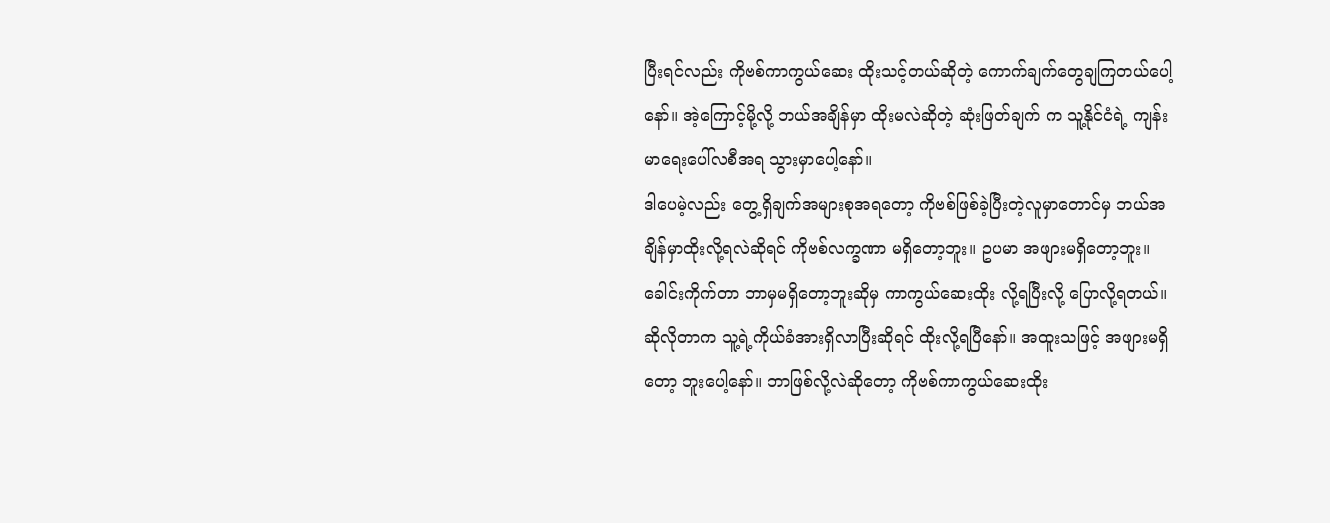ပြီးရင်လည်း ကိုဗစ်ကာကွယ်ဆေး ထိုးသင့်တယ်ဆိုတဲ့ ကောက်ချက်တွေချကြတယ်ပေါ့နော်။ အဲ့ကြောင့်မို့လို့ ဘယ်အချိန်မှာ ထိုးမလဲဆိုတဲ့ ဆုံးဖြတ်ချက် က သူ့နိုင်ငံရဲ့ ကျန်းမာရေးပေါ်လစီအရ သွားမှာပေါ့နော်။
ဒါပေမဲ့လည်း တွေ့ရှိချက်အများစုအရတော့ ကိုဗစ်ဖြစ်ခဲ့ပြီးတဲ့လူမှာတောင်မှ ဘယ်အချိန်မှာထိုးလို့ရလဲဆိုရင် ကိုဗစ်လက္ခဏာ မရှိတော့ဘူး။ ဥပမာ အဖျားမရှိတော့ဘူး။ ခေါင်းကိုက်တာ ဘာမှမရှိတော့ဘူးဆိုမှ ကာကွယ်ဆေးထိုး လို့ရပြီးလို့ ပြောလို့ရတယ်။ ဆိုလိုတာက သူ့ရဲ့ကိုယ်ခံအားရှိလာပြီးဆိုရင် ထိုးလို့ရပြီနော်။ အထူးသဖြင့် အဖျားမရှိတော့ ဘူးပေါ့နော်။ ဘာဖြစ်လို့လဲဆိုတော့ ကိုဗစ်ကာကွယ်ဆေးထိုး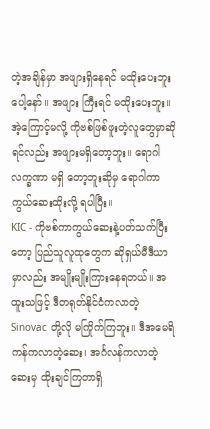တဲ့အချိန်မှာ အဖျားရှိနေရင် မထိုးပေးဘူးပေါ့နော်။ အဖျား ကြီးရင် မထိုးပေးဘူး။ အဲ့ကြောင့်မလို့ ကိုဗစ်ဖြစ်ဖူးတဲ့လူတွေမှာဆိုရင်လည်း အဖျားမရှိတော့ဘူး။ ရောဂါလက္ခဏာ မရှိ တော့ဘူးဆိုမှ ရောဂါကာကွယ်ဆေးထိုးလို့ ရပါပြီး။
KIC - ကိုဗစ်ကာကွယ်ဆေးနဲ့ပတ်သက်ပြီးတော့ ပြည်သူလူထုတွေက ဆိုရှယ်မီဒီယာမှာလည်း အမျိုးမျိုးကြားနေရတယ်။ အထူးသဖြင့် ဒီတရုတ်နိုင်ငံကလာတဲ့ Sinovac တို့လို မကြိုက်ကြဘူး။ ဒီအမေရိကန်ကလာတဲ့ဆေး၊ အင်္ဂလန်ကလာတဲ့ဆေးမှ ထိုးချင်ကြတာရှိ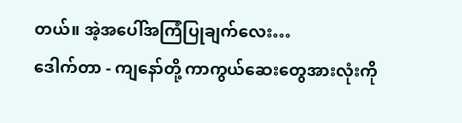တယ်။ အဲ့အပေါ်အကြံပြုချက်လေး…
ဒေါက်တာ - ကျနော်တို့ ကာကွယ်ဆေးတွေအားလုံးကို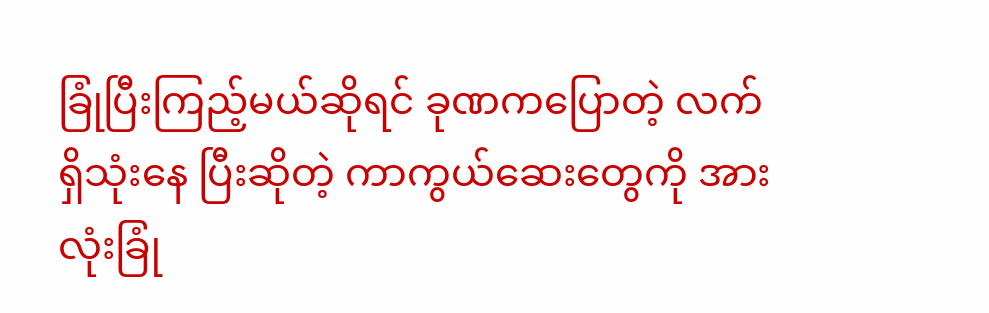ခြုံပြီးကြည့်မယ်ဆိုရင် ခုဏကပြောတဲ့ လက်ရှိသုံးနေ ပြီးဆိုတဲ့ ကာကွယ်ဆေးတွေကို အားလုံးခြုံ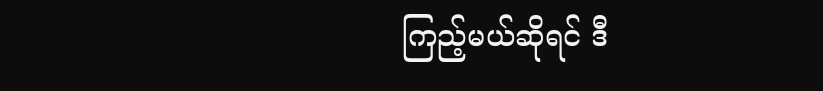ကြည့်မယ်ဆိုရင် ဒီ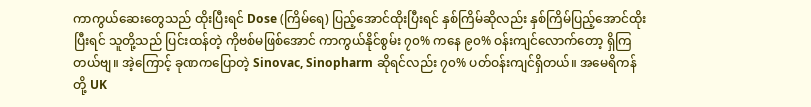ကာကွယ်ဆေးတွေသည် ထိုးပြီးရင် Dose (ကြိမ်ရေ) ပြည့်အောင်ထိုးပြီးရင် နှစ်ကြိမ်ဆိုလည်း နှစ်ကြိမ်ပြည့်အောင်ထိုးပြီးရင် သူတို့သည် ပြင်းထန်တဲ့ ကိုဗစ်မဖြစ်အောင် ကာကွယ်နိုင်စွမ်း ၇၀% ကနေ ၉၀% ဝန်းကျင်လောက်တော့ ရှိကြတယ်ဗျ။ အဲ့ကြောင့် ခုဏကပြောတဲ့ Sinovac, Sinopharm ဆိုရင်လည်း ၇၀% ပတ်ဝန်းကျင်ရှိတယ်။ အမေရိကန်တို့ UK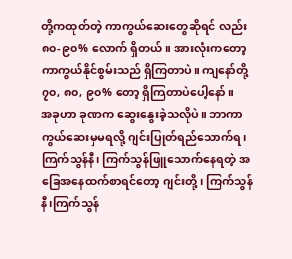တို့ကထုတ်တဲ့ ကာကွယ်ဆေးတွေဆိုရင် လည်း ၈၀-၉၀% လောက် ရှိတယ်။ အားလုံးကတော့ ကာကွယ်နိုင်စွမ်းသည် ရှိကြတာပဲ။ ကျနော်တို့ ၇၀, ၈၀, ၉၀% တော့ ရှိကြတာပဲပေါ့နော်။
အခုဟာ ခုဏက ဆွေးနွေးခဲ့သလိုပဲ။ ဘာကာကွယ်ဆေးမှမရလို့ ဂျင်းပြုတ်ရည်သောက်ရ၊ ကြက်သွန်နီ၊ ကြက်သွန်ဖြူသောက်နေရတဲ့ အခြေအနေထက်စာရင်တော့ ဂျင်းတို့၊ ကြက်သွန်နီ၊ကြက်သွန်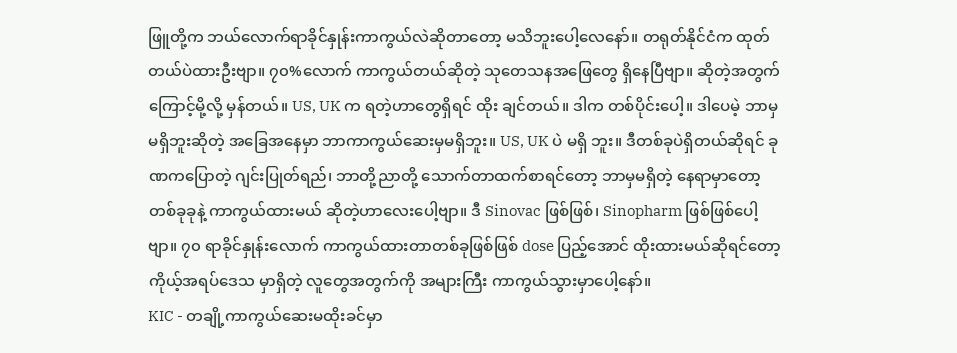ဖြူတို့က ဘယ်လောက်ရာခိုင်နှုန်းကာကွယ်လဲဆိုတာတော့ မသိဘူးပေါ့လေနော်။ တရုတ်နိုင်ငံက ထုတ်တယ်ပဲထားဦးဗျာ။ ၇၀%လောက် ကာကွယ်တယ်ဆိုတဲ့ သုတေသနအဖြေတွေ ရှိနေပြီဗျာ။ ဆိုတဲ့အတွက်ကြောင့်မို့လို့ မှန်တယ်။ US, UK က ရတဲ့ဟာတွေရှိရင် ထိုး ချင်တယ်။ ဒါက တစ်ပိုင်းပေါ့။ ဒါပေမဲ့ ဘာမှမရှိဘူးဆိုတဲ့ အခြေအနေမှာ ဘာကာကွယ်ဆေးမှမရှိဘူး။ US, UK ပဲ မရှိ ဘူး။ ဒီတစ်ခုပဲရှိတယ်ဆိုရင် ခုဏကပြောတဲ့ ဂျင်းပြုတ်ရည်၊ ဘာတို့ညာတို့ သောက်တာထက်စာရင်တော့ ဘာမှမရှိတဲ့ နေရာမှာတော့ တစ်ခုခုနဲ့ ကာကွယ်ထားမယ် ဆိုတဲ့ဟာလေးပေါ့ဗျာ။ ဒီ Sinovac ဖြစ်ဖြစ်၊ Sinopharm ဖြစ်ဖြစ်ပေါ့ဗျာ။ ၇၀ ရာခိုင်နှုန်းလောက် ကာကွယ်ထားတာတစ်ခုဖြစ်ဖြစ် dose ပြည့်အောင် ထိုးထားမယ်ဆိုရင်တော့ ကိုယ့်အရပ်ဒေသ မှာရှိတဲ့ လူတွေအတွက်ကို အများကြီး ကာကွယ်သွားမှာပေါ့နော်။
KIC - တချို့ကာကွယ်ဆေးမထိုးခင်မှာ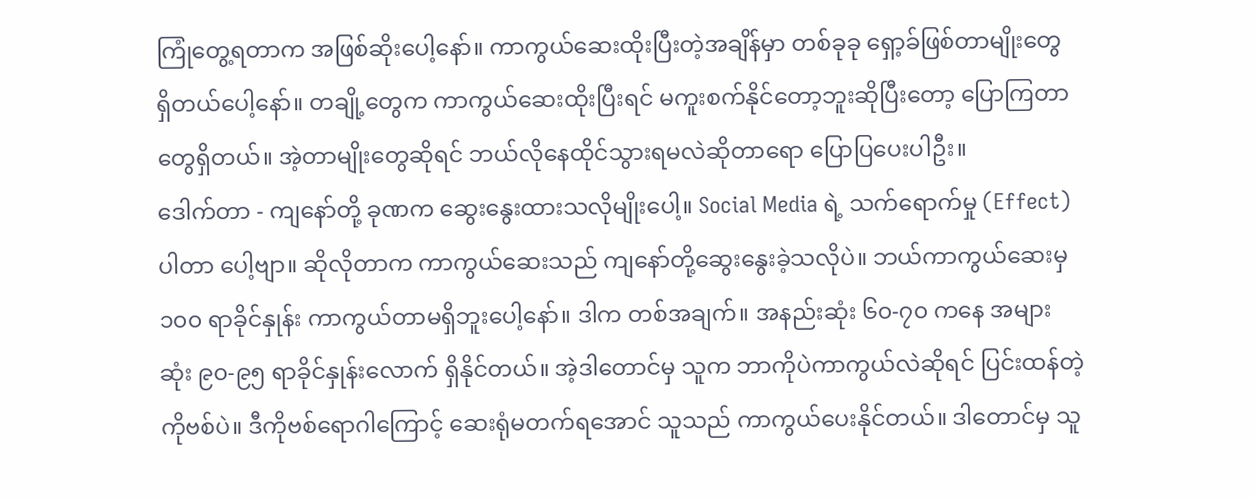ကြုံတွေ့ရတာက အဖြစ်ဆိုးပေါ့နော်။ ကာကွယ်ဆေးထိုးပြီးတဲ့အချိန်မှာ တစ်ခုခု ရှော့ခ်ဖြစ်တာမျိုးတွေ ရှိတယ်ပေါ့နော်။ တချို့တွေက ကာကွယ်ဆေးထိုးပြီးရင် မကူးစက်နိုင်တော့ဘူးဆိုပြီးတော့ ပြောကြတာတွေရှိတယ်။ အဲ့တာမျိုးတွေဆိုရင် ဘယ်လိုနေထိုင်သွားရမလဲဆိုတာရော ပြောပြပေးပါဦး။
ဒေါက်တာ - ကျနော်တို့ ခုဏက ဆွေးနွေးထားသလိုမျိုးပေါ့။ Social Media ရဲ့ သက်ရောက်မှု (Effect) ပါတာ ပေါ့ဗျာ။ ဆိုလိုတာက ကာကွယ်ဆေးသည် ကျနော်တို့ဆွေးနွေးခဲ့သလိုပဲ။ ဘယ်ကာကွယ်ဆေးမှ ၁၀၀ ရာခိုင်နှုန်း ကာကွယ်တာမရှိဘူးပေါ့နော်။ ဒါက တစ်အချက်။ အနည်းဆုံး ၆၀-၇၀ ကနေ အများဆုံး ၉၀-၉၅ ရာခိုင်နှုန်းလောက် ရှိနိုင်တယ်။ အဲ့ဒါတောင်မှ သူက ဘာကိုပဲကာကွယ်လဲဆိုရင် ပြင်းထန်တဲ့ကိုဗစ်ပဲ။ ဒီကိုဗစ်ရောဂါကြောင့် ဆေးရုံမတက်ရအောင် သူသည် ကာကွယ်ပေးနိုင်တယ်။ ဒါတောင်မှ သူ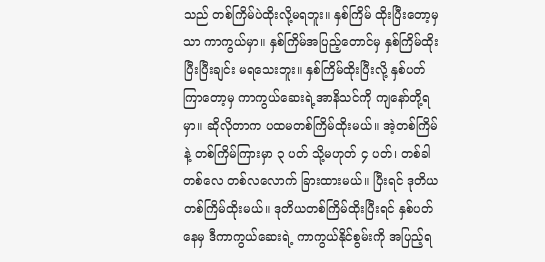သည် တစ်ကြိမ်ပဲထိုးလို့မရဘူး။ နှစ်ကြိမ် ထိုးပြီးတော့မှသာ ကာကွယ်မှာ။ နှစ်ကြိမ်အပြည့်တောင်မှ နှစ်ကြိမ်ထိုးပြီးပြီးချင်း မရသေးဘူး။ နှစ်ကြိမ်ထိုးပြီးလို့ နှစ်ပတ်ကြာတော့မှ ကာကွယ်ဆေးရဲ့အာနိသင်ကို ကျနော်တို့ရမှာ။ ဆိုလိုတာက ပထမတစ်ကြိမ်ထိုးမယ်။ အဲ့တစ်ကြိမ်နဲ့ တစ်ကြိမ်ကြားမှာ ၃ ပတ် သို့မဟုတ် ၄ ပတ်၊ တစ်ခါတစ်လေ တစ်လလောက် ခြားထားမယ်။ ပြီးရင် ဒုတိယတစ်ကြိမ်ထိုးမယ်။ ဒုတိယတစ်ကြိမ်ထိုးပြီးရင် နှစ်ပတ်နေမှ ဒီကာကွယ်ဆေးရဲ့ ကာကွယ်နိုင်စွမ်းကို အပြည့်ရ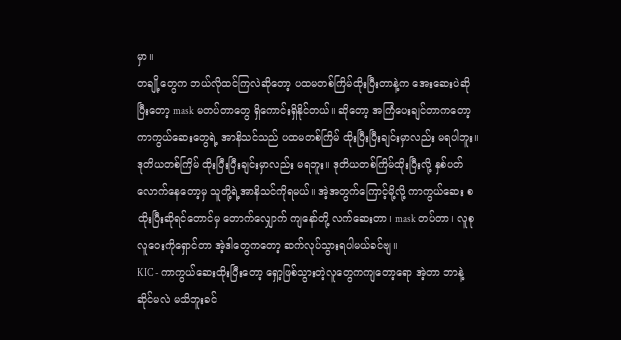မှာ။
တချို့တွေက ဘယ်လိုထင်ကြလဲဆိုတော့ ပထမတစ်ကြိမ်ထိုးပြီးတာနဲ့က အေးဆေးပဲဆိုပြီးတော့ mask မတပ်တာတွေ ရှိကောင်းရှိနိုင်တယ်။ ဆိုတော့ အကြံပေးချင်တာကတော့ ကာကွယ်ဆေးတွေရဲ့ အာနိသင်သည် ပထမတစ်ကြိမ် ထိုးပြီးပြီးချင်းမှာလည်း မရပါဘူး။ ဒုတိယတစ်ကြိမ် ထိုးပြီးပြီးချင်းမှာလည်း မရဘူး။ ဒုတိယတစ်ကြိမ်ထိုးပြီးလို့ နှစ်ပတ်လောက်နေတော့မှ သူတို့ရဲ့အာနိသင်ကိုရမယ်။ အဲ့အတွက်ကြောင့်မို့လို့ ကာကွယ်ဆေး စထိုးပြီးဆိုရင်တောင်မှ တောက်လျှောက် ကျနော်တို့ လက်ဆေးတာ၊ mask တပ်တာ၊ လူစုလူဝေးကိုရှောင်တာ အဲ့ဒါတွေကတော့ ဆက်လုပ်သွားရပါမယ်ခင်ဗျ။
KIC - ကာကွယ်ဆေးထိုးပြီးတော့ ရှော့ဖြစ်သွားတဲ့လူတွေကကျတော့ရော အဲ့တာ ဘာနဲ့ဆိုင်မလဲ မသိဘူးခင်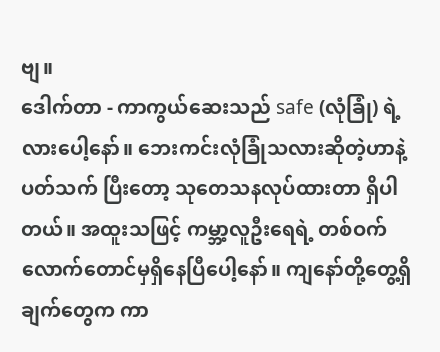ဗျ။
ဒေါက်တာ - ကာကွယ်ဆေးသည် safe (လုံခြုံ) ရဲ့လားပေါ့နော်။ ဘေးကင်းလုံခြုံသလားဆိုတဲ့ဟာနဲ့ ပတ်သက် ပြီးတော့ သုတေသနလုပ်ထားတာ ရှိပါတယ်။ အထူးသဖြင့် ကမ္ဘာ့လူဦးရေရဲ့ တစ်ဝက်လောက်တောင်မှရှိနေပြီပေါ့နော်။ ကျနော်တို့တွေ့ရှိချက်တွေက ကာ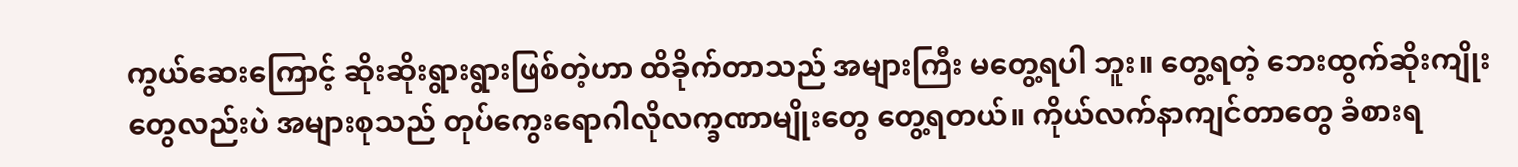ကွယ်ဆေးကြောင့် ဆိုးဆိုးရွားရွားဖြစ်တဲ့ဟာ ထိခိုက်တာသည် အများကြီး မတွေ့ရပါ ဘူး။ တွေ့ရတဲ့ ဘေးထွက်ဆိုးကျိုးတွေလည်းပဲ အများစုသည် တုပ်ကွေးရောဂါလိုလက္ခဏာမျိုးတွေ တွေ့ရတယ်။ ကိုယ်လက်နာကျင်တာတွေ ခံစားရ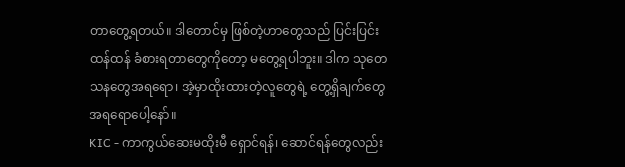တာတွေ့ရတယ်။ ဒါတောင်မှ ဖြစ်တဲ့ဟာတွေသည် ပြင်းပြင်းထန်ထန် ခံစားရတာတွေကိုတော့ မတွေ့ရပါဘူး။ ဒါက သုတေသနတွေအရရော၊ အဲ့မှာထိုးထားတဲ့လူတွေရဲ့ တွေ့ရှိချက်တွေအရရောပေါ့နော်။
KIC - ကာကွယ်ဆေးမထိုးမီ ရှောင်ရန်၊ ဆောင်ရန်တွေလည်း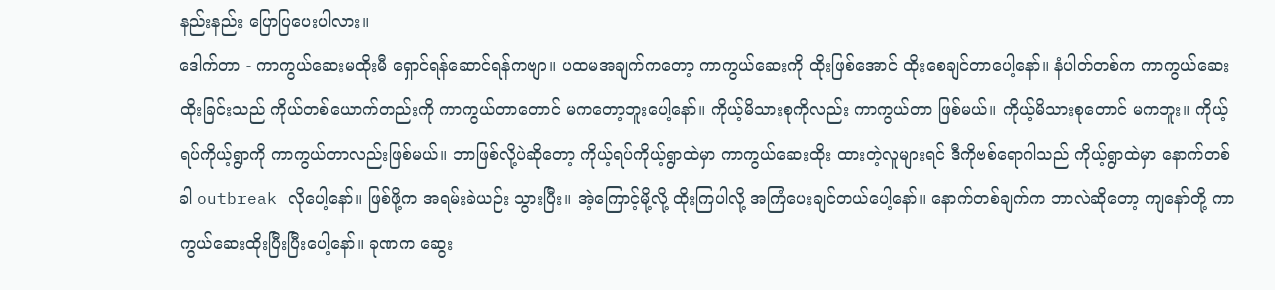နည်းနည်း ပြောပြပေးပါလား။
ဒေါက်တာ - ကာကွယ်ဆေးမထိုးမီ ရှောင်ရန်ဆောင်ရန်ကဗျာ။ ပထမအချက်ကတော့ ကာကွယ်ဆေးကို ထိုးဖြစ်အောင် ထိုးစေချင်တာပေါ့နော်။ နံပါတ်တစ်က ကာကွယ်ဆေးထိုးခြင်းသည် ကိုယ်တစ်ယောက်တည်းကို ကာကွယ်တာတောင် မကတော့ဘူးပေါ့နော်။ ကိုယ့်မိသားစုကိုလည်း ကာကွယ်တာ ဖြစ်မယ်။ ကိုယ့်မိသားစုတောင် မကဘူး။ ကိုယ့်ရပ်ကိုယ့်ရွာကို ကာကွယ်တာလည်းဖြစ်မယ်။ ဘာဖြစ်လို့ပဲဆိုတော့ ကိုယ့်ရပ်ကိုယ့်ရွာထဲမှာ ကာကွယ်ဆေးထိုး ထားတဲ့လူများရင် ဒီကိုဗစ်ရောဂါသည် ကိုယ့်ရွာထဲမှာ နောက်တစ်ခါ outbreak လိုပေါ့နော်။ ဖြစ်ဖို့က အရမ်းခဲယဉ်း သွားပြီး။ အဲ့ကြောင့်မို့လို့ ထိုးကြပါလို့ အကြံပေးချင်တယ်ပေါ့နော်။ နောက်တစ်ချက်က ဘာလဲဆိုတော့ ကျနော်တို့ ကာကွယ်ဆေးထိုးပြီးပြီးပေါ့နော်။ ခုဏက ဆွေး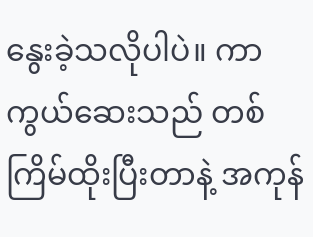နွေးခဲ့သလိုပါပဲ။ ကာကွယ်ဆေးသည် တစ်ကြိမ်ထိုးပြီးတာနဲ့ အကုန်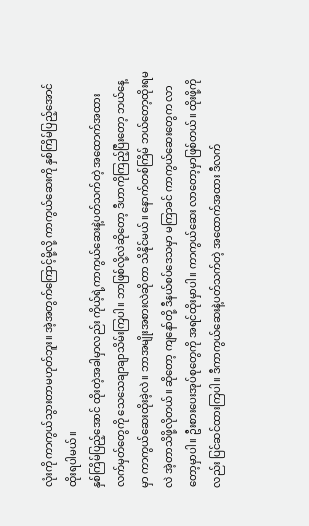လုံးကို ကာကွယ်သွားတာမဟုတ်ဘူး။ အဲ့အတွက်ကြောင့်မို့လို့ ကာကွယ်ဆေးကို နှစ်ကြိမ်ပြည့်အောင်ထိုးရပါမယ်။
နှစ်ကြိမ်ပြည့်အောင် ထိုးတဲ့အခါမှာလည်း ကိုယ့်ရဲ့ကာကွယ်ဆေးနဲ့ပတ်သက်တဲ့ အထောက်အထား လက်မှတ်တွေကို သေသေချာချာသိမ်းကြပါ။ ဘာဖြစ်လို့လဲဆိုတော့ ဒီဟာကိုကြည့်ပြီးတော့ ဘယ်နေ့မှာ ကာကွယ်ဆေးထိုးခဲ့လဲ။ ဘာအမျိုးအစားလဲဆိုတာ သိနိုင်မယ်။ နောက်တစ်ကြိမ် ဘယ်တော့ထိုးရမလဲ အဲ့တာသိဖို့လိုတယ်။ ဆိုတော့ ကျနော်တို့ ဒီနယ်စပ်ဒေသမှာ မကြာခင် ကာကွယ်ဆေးတွေက လာတော့မှာပါ။ ဦးစားပေးအုပ်စုတွေကို အရင်ထိုးမှာပါ။ ကာကွယ်ဆေး လာတော့မှာဖြစ်တယ်။ ထိုးဖို့ကိုလည်း ပြင်ဆင်ထားကြပါ။ ဒီကာကွယ်ဆေးနဲ့ပတ်သက်တဲ့ အထောက်အထား ဒီလက်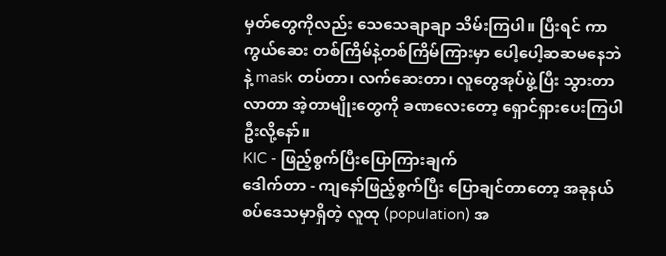မှတ်တွေကိုလည်း သေသေချာချာ သိမ်းကြပါ။ ပြီးရင် ကာကွယ်ဆေး တစ်ကြိမ်နဲ့တစ်ကြိမ်ကြားမှာ ပေါ့ပေါ့ဆဆမနေဘဲနဲ့ mask တပ်တာ၊ လက်ဆေးတာ၊ လူတွေအုပ်ဖွဲ့ပြီး သွားတာလာတာ အဲ့တာမျိုးတွေကို ခဏလေးတော့ ရှောင်ရှားပေးကြပါဦးလို့နော်။
KIC - ဖြည့်စွက်ပြီးပြောကြားချက်
ဒေါက်တာ - ကျနော်ဖြည့်စွက်ပြီး ပြောချင်တာတော့ အခုနယ်စပ်ဒေသမှာရှိတဲ့ လူထု (population) အ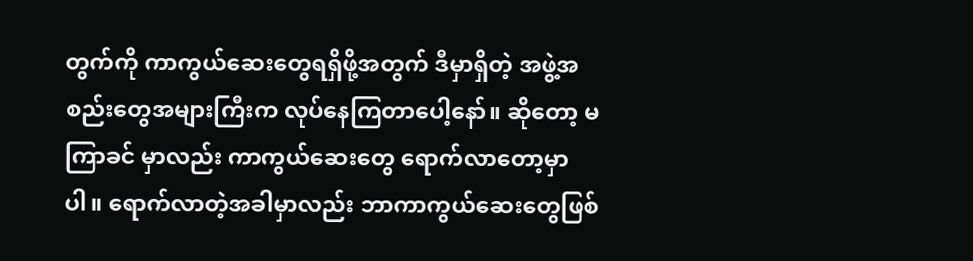တွက်ကို ကာကွယ်ဆေးတွေရရှိဖို့အတွက် ဒီမှာရှိတဲ့ အဖွဲ့အစည်းတွေအများကြီးက လုပ်နေကြတာပေါ့နော်။ ဆိုတော့ မကြာခင် မှာလည်း ကာကွယ်ဆေးတွေ ရောက်လာတော့မှာပါ။ ရောက်လာတဲ့အခါမှာလည်း ဘာကာကွယ်ဆေးတွေဖြစ်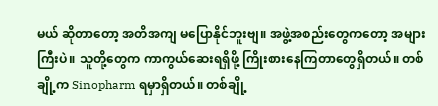မယ် ဆိုတာတော့ အတိအကျ မပြောနိုင်ဘူးဗျ။ အဖွဲ့အစည်းတွေကတော့ အများကြီးပဲ။ သူတို့တွေက ကာကွယ်ဆေးရရှိဖို့ ကြိုးစားနေကြတာတွေရှိတယ်။ တစ်ချို့က Sinopharm ရမှာရှိတယ်။ တစ်ချို့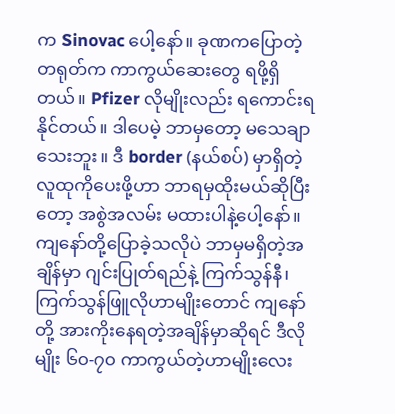က Sinovac ပေါ့နော်။ ခုဏကပြောတဲ့ တရုတ်က ကာကွယ်ဆေးတွေ ရဖို့ရှိတယ်။ Pfizer လိုမျိုးလည်း ရကောင်းရနိုင်တယ်။ ဒါပေမဲ့ ဘာမှတော့ မသေချာသေးဘူး။ ဒီ border (နယ်စပ်) မှာရှိတဲ့လူထုကိုပေးဖို့ဟာ ဘာရမှထိုးမယ်ဆိုပြီးတော့ အစွဲအလမ်း မထားပါနဲ့ပေါ့နော်။ ကျနော်တို့ပြောခဲ့သလိုပဲ ဘာမှမရှိတဲ့အချိန်မှာ ဂျင်းပြုတ်ရည်နဲ့ ကြက်သွန်နီ၊ ကြက်သွန်ဖြူလိုဟာမျိုးတောင် ကျနော်တို့ အားကိုးနေရတဲ့အချိန်မှာဆိုရင် ဒီလိုမျိုး ၆၀-၇၀ ကာကွယ်တဲ့ဟာမျိုးလေး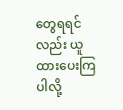တွေရရင်လည်း ယူထားပေးကြပါလို့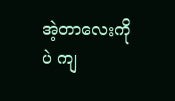အဲ့တာလေးကိုပဲ ကျ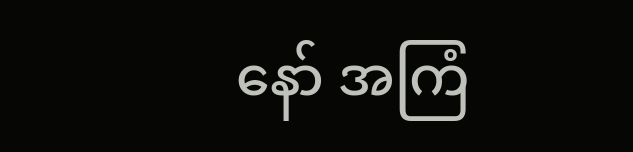နော် အကြံ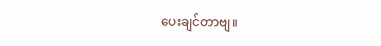ပေးချင်တာဗျ။